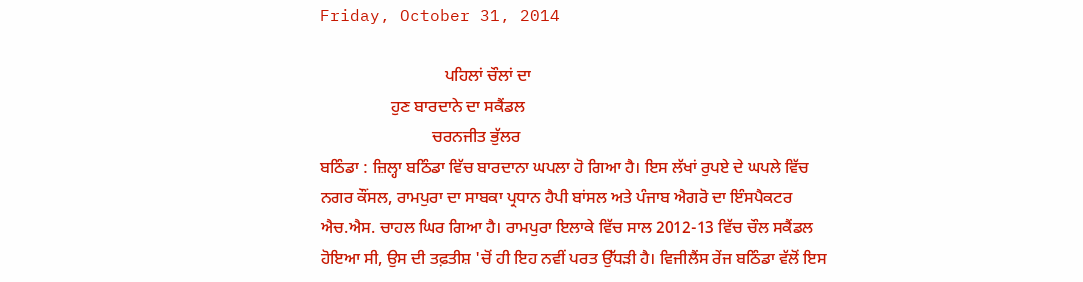Friday, October 31, 2014

                              ਪਹਿਲਾਂ ਚੌਲਾਂ ਦਾ
                 ਹੁਣ ਬਾਰਦਾਨੇ ਦਾ ਸਕੈਂਡਲ
                           ਚਰਨਜੀਤ ਭੁੱਲਰ
ਬਠਿੰਡਾ : ਜ਼ਿਲ੍ਹਾ ਬਠਿੰਡਾ ਵਿੱਚ ਬਾਰਦਾਨਾ ਘਪਲਾ ਹੋ ਗਿਆ ਹੈ। ਇਸ ਲੱਖਾਂ ਰੁਪਏ ਦੇ ਘਪਲੇ ਵਿੱਚ ਨਗਰ ਕੌਂਸਲ, ਰਾਮਪੁਰਾ ਦਾ ਸਾਬਕਾ ਪ੍ਰਧਾਨ ਹੈਪੀ ਬਾਂਸਲ ਅਤੇ ਪੰਜਾਬ ਐਗਰੋ ਦਾ ਇੰਸਪੈਕਟਰ ਐਚ.ਐਸ. ਚਾਹਲ ਘਿਰ ਗਿਆ ਹੈ। ਰਾਮਪੁਰਾ ਇਲਾਕੇ ਵਿੱਚ ਸਾਲ 2012-13 ਵਿੱਚ ਚੌਲ ਸਕੈਂਡਲ ਹੋਇਆ ਸੀ, ਉਸ ਦੀ ਤਫ਼ਤੀਸ਼ 'ਚੋਂ ਹੀ ਇਹ ਨਵੀਂ ਪਰਤ ਉੱਧੜੀ ਹੈ। ਵਿਜੀਲੈਂਸ ਰੇਂਜ ਬਠਿੰਡਾ ਵੱਲੋਂ ਇਸ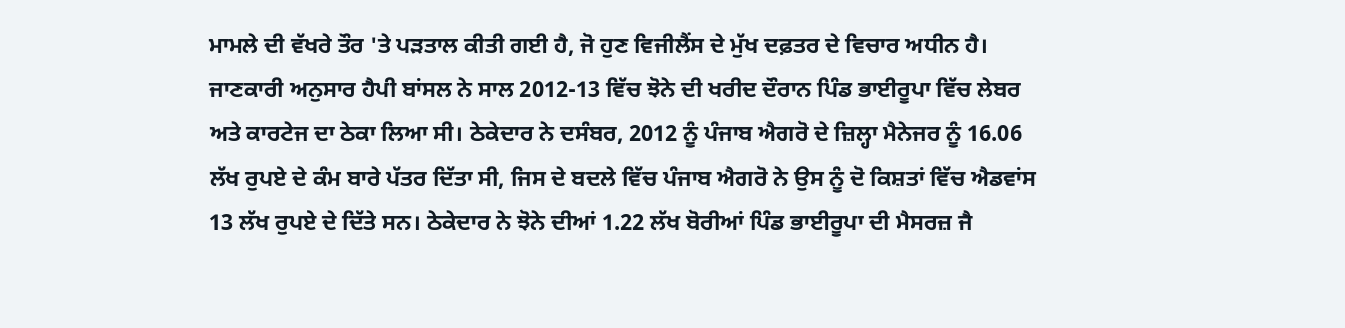ਮਾਮਲੇ ਦੀ ਵੱਖਰੇ ਤੌਰ 'ਤੇ ਪੜਤਾਲ ਕੀਤੀ ਗਈ ਹੈ, ਜੋ ਹੁਣ ਵਿਜੀਲੈਂਸ ਦੇ ਮੁੱਖ ਦਫ਼ਤਰ ਦੇ ਵਿਚਾਰ ਅਧੀਨ ਹੈ। ਜਾਣਕਾਰੀ ਅਨੁਸਾਰ ਹੈਪੀ ਬਾਂਸਲ ਨੇ ਸਾਲ 2012-13 ਵਿੱਚ ਝੋਨੇ ਦੀ ਖਰੀਦ ਦੌਰਾਨ ਪਿੰਡ ਭਾਈਰੂਪਾ ਵਿੱਚ ਲੇਬਰ ਅਤੇ ਕਾਰਟੇਜ ਦਾ ਠੇਕਾ ਲਿਆ ਸੀ। ਠੇਕੇਦਾਰ ਨੇ ਦਸੰਬਰ, 2012 ਨੂੰ ਪੰਜਾਬ ਐਗਰੋ ਦੇ ਜ਼ਿਲ੍ਹਾ ਮੈਨੇਜਰ ਨੂੰ 16.06 ਲੱਖ ਰੁਪਏ ਦੇ ਕੰਮ ਬਾਰੇ ਪੱਤਰ ਦਿੱਤਾ ਸੀ, ਜਿਸ ਦੇ ਬਦਲੇ ਵਿੱਚ ਪੰਜਾਬ ਐਗਰੋ ਨੇ ਉਸ ਨੂੰ ਦੋ ਕਿਸ਼ਤਾਂ ਵਿੱਚ ਐਡਵਾਂਸ 13 ਲੱਖ ਰੁਪਏ ਦੇ ਦਿੱਤੇ ਸਨ। ਠੇਕੇਦਾਰ ਨੇ ਝੋਨੇ ਦੀਆਂ 1.22 ਲੱਖ ਬੋਰੀਆਂ ਪਿੰਡ ਭਾਈਰੂਪਾ ਦੀ ਮੈਸਰਜ਼ ਜੈ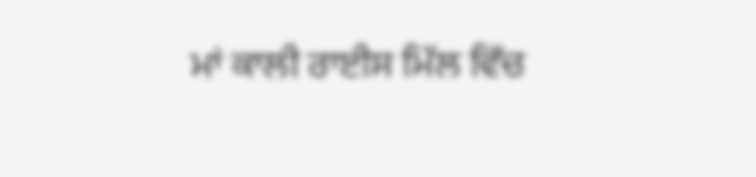ਮਾਂ ਕਾਲੀ ਰਾਈਸ ਮਿੱਲ ਵਿੱਚ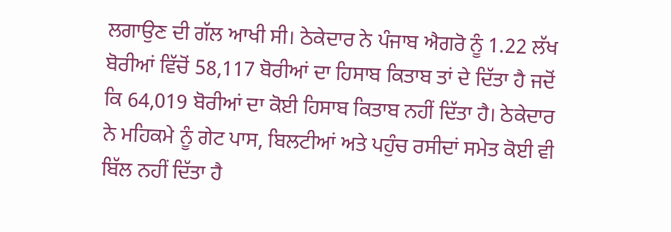ਲਗਾਉਣ ਦੀ ਗੱਲ ਆਖੀ ਸੀ। ਠੇਕੇਦਾਰ ਨੇ ਪੰਜਾਬ ਐਗਰੋ ਨੂੰ 1.22 ਲੱਖ ਬੋਰੀਆਂ ਵਿੱਚੋਂ 58,117 ਬੋਰੀਆਂ ਦਾ ਹਿਸਾਬ ਕਿਤਾਬ ਤਾਂ ਦੇ ਦਿੱਤਾ ਹੈ ਜਦੋਂ ਕਿ 64,019 ਬੋਰੀਆਂ ਦਾ ਕੋਈ ਹਿਸਾਬ ਕਿਤਾਬ ਨਹੀਂ ਦਿੱਤਾ ਹੈ। ਠੇਕੇਦਾਰ ਨੇ ਮਹਿਕਮੇ ਨੂੰ ਗੇਟ ਪਾਸ, ਬਿਲਟੀਆਂ ਅਤੇ ਪਹੁੰਚ ਰਸੀਦਾਂ ਸਮੇਤ ਕੋਈ ਵੀ ਬਿੱਲ ਨਹੀਂ ਦਿੱਤਾ ਹੈ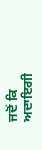ਜਦੋਂ ਕਿ ਅਦਾਇਗੀ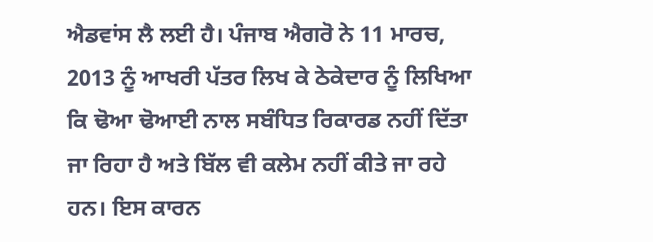ਐਡਵਾਂਸ ਲੈ ਲਈ ਹੈ। ਪੰਜਾਬ ਐਗਰੋ ਨੇ 11 ਮਾਰਚ, 2013 ਨੂੰ ਆਖਰੀ ਪੱਤਰ ਲਿਖ ਕੇ ਠੇਕੇਦਾਰ ਨੂੰ ਲਿਖਿਆ ਕਿ ਢੋਆ ਢੋਆਈ ਨਾਲ ਸਬੰਧਿਤ ਰਿਕਾਰਡ ਨਹੀਂ ਦਿੱਤਾ ਜਾ ਰਿਹਾ ਹੈ ਅਤੇ ਬਿੱਲ ਵੀ ਕਲੇਮ ਨਹੀਂ ਕੀਤੇ ਜਾ ਰਹੇ ਹਨ। ਇਸ ਕਾਰਨ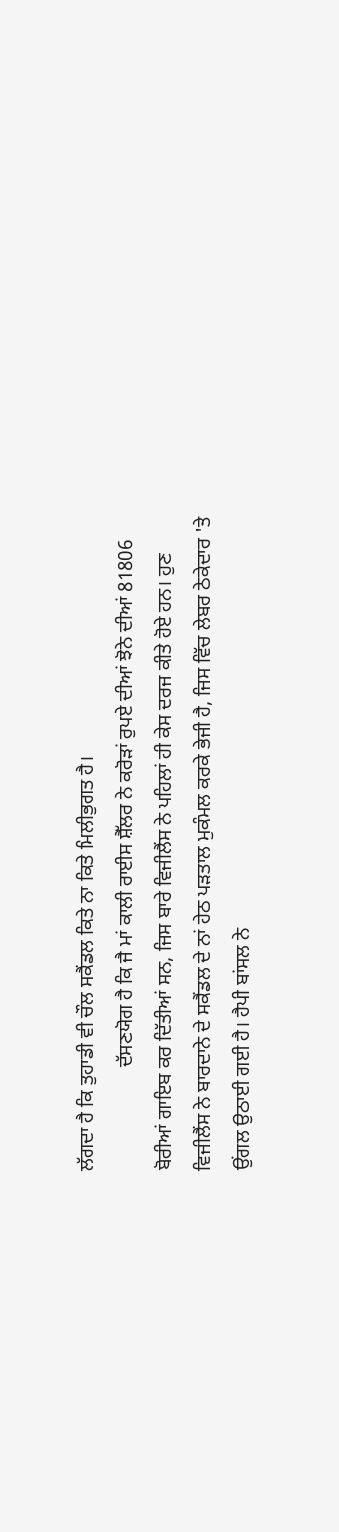ਲੱਗਦਾ ਹੈ ਕਿ ਤੁਹਾਡੀ ਵੀ ਚੌਲ ਸਕੈਂਡਲ ਕਿਤੇ ਨਾ ਕਿਤੇ ਮਿਲੀਭੁਗਤ ਹੈ।
                     ਦੱਸਣਯੋਗ ਹੈ ਕਿ ਜੈ ਮਾਂ ਕਾਲੀ ਰਾਈਸ ਸ਼ੈੱਲਰ ਨੇ ਕਰੋੜਾਂ ਰੁਪਏ ਦੀਆਂ ਝੋਨੇ ਦੀਆਂ 81806 ਬੋਰੀਆਂ ਗਾਇਬ ਕਰ ਦਿੱਤੀਆਂ ਸਨ, ਜਿਸ ਬਾਰੇ ਵਿਜੀਲੈਂਸ ਨੇ ਪਹਿਲਾਂ ਹੀ ਕੇਸ ਦਰਜ ਕੀਤੇ ਹੋਏ ਹਨ। ਹੁਣ ਵਿਜੀਲੈਂਸ ਨੇ ਬਾਰਦਾਨੇ ਦੇ ਸਕੈਂਡਲ ਦੇ ਨਾਂ ਹੇਠ ਪੜਤਾਲ ਮੁਕੰਮਲ ਕਰਕੇ ਭੇਜੀ ਹੈ, ਜਿਸ ਵਿੱਚ ਲੇਬਰ ਠੇਕੇਦਾਰ 'ਤੇ ਉਂਗਲ ਉਠਾਈ ਗਈ ਹੈ। ਹੈਪੀ ਬਾਂਸਲ ਨੇ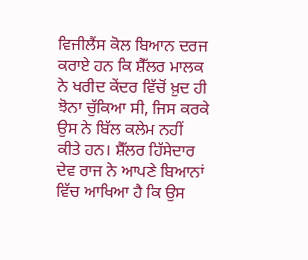ਵਿਜੀਲੈਂਸ ਕੋਲ ਬਿਆਨ ਦਰਜ ਕਰਾਏ ਹਨ ਕਿ ਸ਼ੈੱਲਰ ਮਾਲਕ ਨੇ ਖਰੀਦ ਕੇਂਦਰ ਵਿੱਚੋਂ ਖ਼ੁਦ ਹੀ ਝੋਨਾ ਚੁੱਕਿਆ ਸੀ, ਜਿਸ ਕਰਕੇ ਉਸ ਨੇ ਬਿੱਲ ਕਲੇਮ ਨਹੀਂ ਕੀਤੇ ਹਨ। ਸ਼ੈੱਲਰ ਹਿੱਸੇਦਾਰ ਦੇਵ ਰਾਜ ਨੇ ਆਪਣੇ ਬਿਆਨਾਂ ਵਿੱਚ ਆਖਿਆ ਹੈ ਕਿ ਉਸ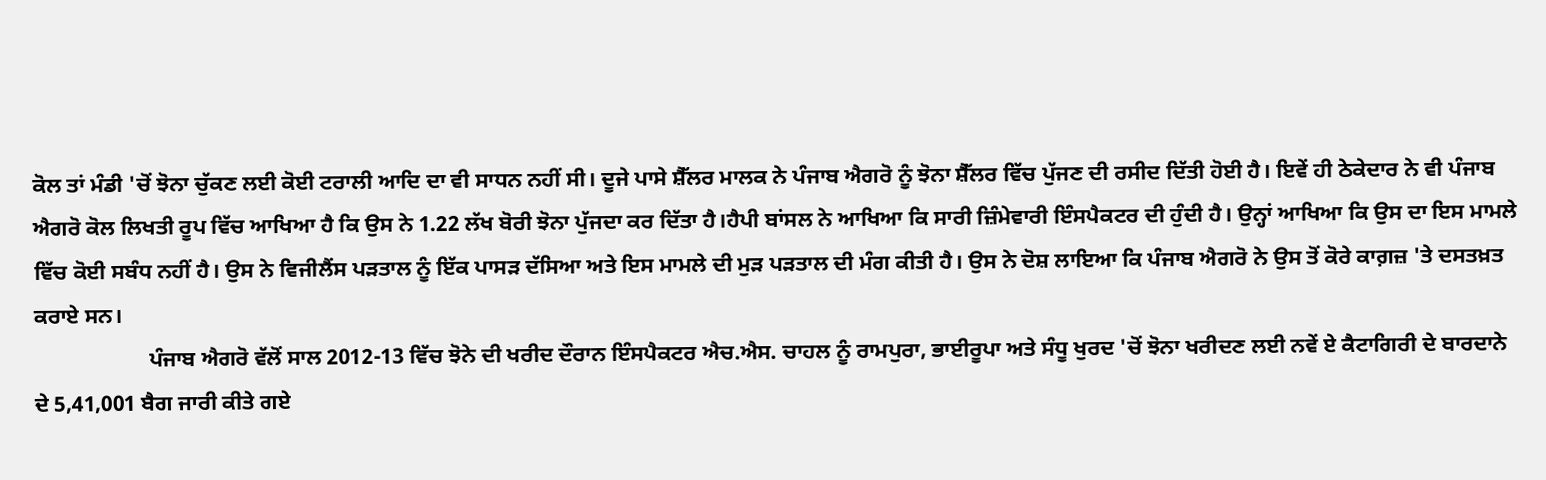ਕੋਲ ਤਾਂ ਮੰਡੀ 'ਚੋਂ ਝੋਨਾ ਚੁੱਕਣ ਲਈ ਕੋਈ ਟਰਾਲੀ ਆਦਿ ਦਾ ਵੀ ਸਾਧਨ ਨਹੀਂ ਸੀ। ਦੂਜੇ ਪਾਸੇ ਸ਼ੈੱਲਰ ਮਾਲਕ ਨੇ ਪੰਜਾਬ ਐਗਰੋ ਨੂੰ ਝੋਨਾ ਸ਼ੈੱਲਰ ਵਿੱਚ ਪੁੱਜਣ ਦੀ ਰਸੀਦ ਦਿੱਤੀ ਹੋਈ ਹੈ। ਇਵੇਂ ਹੀ ਠੇਕੇਦਾਰ ਨੇ ਵੀ ਪੰਜਾਬ ਐਗਰੋ ਕੋਲ ਲਿਖਤੀ ਰੂਪ ਵਿੱਚ ਆਖਿਆ ਹੈ ਕਿ ਉਸ ਨੇ 1.22 ਲੱਖ ਬੋਰੀ ਝੋਨਾ ਪੁੱਜਦਾ ਕਰ ਦਿੱਤਾ ਹੈ।ਹੈਪੀ ਬਾਂਸਲ ਨੇ ਆਖਿਆ ਕਿ ਸਾਰੀ ਜ਼ਿੰਮੇਵਾਰੀ ਇੰਸਪੈਕਟਰ ਦੀ ਹੁੰਦੀ ਹੈ। ਉਨ੍ਹਾਂ ਆਖਿਆ ਕਿ ਉਸ ਦਾ ਇਸ ਮਾਮਲੇ ਵਿੱਚ ਕੋਈ ਸਬੰਧ ਨਹੀਂ ਹੈ। ਉਸ ਨੇ ਵਿਜੀਲੈਂਸ ਪੜਤਾਲ ਨੂੰ ਇੱਕ ਪਾਸੜ ਦੱਸਿਆ ਅਤੇ ਇਸ ਮਾਮਲੇ ਦੀ ਮੁੜ ਪੜਤਾਲ ਦੀ ਮੰਗ ਕੀਤੀ ਹੈ। ਉਸ ਨੇ ਦੋਸ਼ ਲਾਇਆ ਕਿ ਪੰਜਾਬ ਐਗਰੋ ਨੇ ਉਸ ਤੋਂ ਕੋਰੇ ਕਾਗ਼ਜ਼ 'ਤੇ ਦਸਤਖ਼ਤ ਕਰਾਏ ਸਨ।
                     ਪੰਜਾਬ ਐਗਰੋ ਵੱਲੋਂ ਸਾਲ 2012-13 ਵਿੱਚ ਝੋਨੇ ਦੀ ਖਰੀਦ ਦੌਰਾਨ ਇੰਸਪੈਕਟਰ ਐਚ.ਐਸ. ਚਾਹਲ ਨੂੰ ਰਾਮਪੁਰਾ, ਭਾਈਰੂਪਾ ਅਤੇ ਸੰਧੂ ਖੁਰਦ 'ਚੋਂ ਝੋਨਾ ਖਰੀਦਣ ਲਈ ਨਵੇਂ ਏ ਕੈਟਾਗਿਰੀ ਦੇ ਬਾਰਦਾਨੇ ਦੇ 5,41,001 ਬੈਗ ਜਾਰੀ ਕੀਤੇ ਗਏ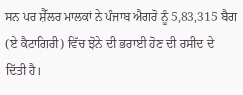ਸਨ ਪਰ ਸ਼ੈੱਲਰ ਮਾਲਕਾਂ ਨੇ ਪੰਜਾਬ ਐਗਰੋ ਨੂੰ 5,83,315 ਬੈਗ (ਏ ਕੈਟਾਗਿਰੀ) ਵਿੱਚ ਝੋਨੇ ਦੀ ਭਰਾਈ ਹੋਣ ਦੀ ਰਸੀਦ ਦੇ ਦਿੱਤੀ ਹੈ।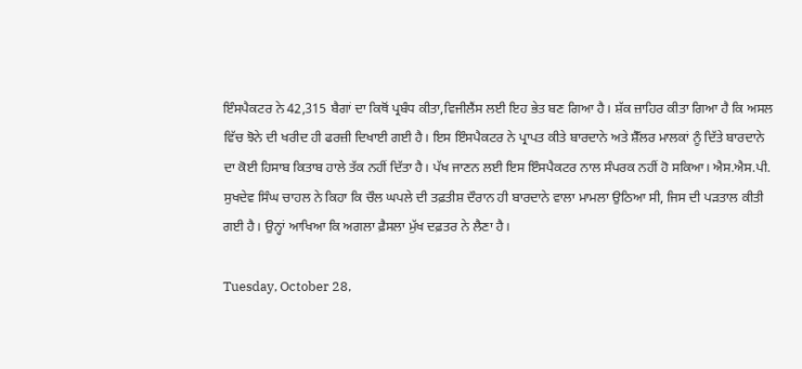ਇੰਸਪੈਕਟਰ ਨੇ 42,315 ਬੈਗਾਂ ਦਾ ਕਿਥੋਂ ਪ੍ਰਬੰਧ ਕੀਤਾ,ਵਿਜੀਲੈਂਸ ਲਈ ਇਹ ਭੇਤ ਬਣ ਗਿਆ ਹੈ। ਸ਼ੱਕ ਜ਼ਾਹਿਰ ਕੀਤਾ ਗਿਆ ਹੈ ਕਿ ਅਸਲ ਵਿੱਚ ਝੋਨੇ ਦੀ ਖਰੀਦ ਹੀ ਫਰਜ਼ੀ ਦਿਖਾਈ ਗਈ ਹੈ। ਇਸ ਇੰਸਪੈਕਟਰ ਨੇ ਪ੍ਰਾਪਤ ਕੀਤੇ ਬਾਰਦਾਨੇ ਅਤੇ ਸ਼ੈੱਲਰ ਮਾਲਕਾਂ ਨੂੰ ਦਿੱਤੇ ਬਾਰਦਾਨੇ ਦਾ ਕੋਈ ਹਿਸਾਬ ਕਿਤਾਬ ਹਾਲੇ ਤੱਕ ਨਹੀਂ ਦਿੱਤਾ ਹੈ। ਪੱਖ ਜਾਣਨ ਲਈ ਇਸ ਇੰਸਪੈਕਟਰ ਨਾਲ ਸੰਪਰਕ ਨਹੀਂ ਹੋ ਸਕਿਆ। ਐਸ.ਐਸ.ਪੀ. ਸੁਖਦੇਵ ਸਿੰਘ ਚਾਹਲ ਨੇ ਕਿਹਾ ਕਿ ਚੌਲ ਘਪਲੇ ਦੀ ਤਫ਼ਤੀਸ਼ ਦੌਰਾਨ ਹੀ ਬਾਰਦਾਨੇ ਵਾਲਾ ਮਾਮਲਾ ਉਠਿਆ ਸੀ, ਜਿਸ ਦੀ ਪੜਤਾਲ ਕੀਤੀ ਗਈ ਹੈ। ਉਨ੍ਹਾਂ ਆਖਿਆ ਕਿ ਅਗਲਾ ਫ਼ੈਸਲਾ ਮੁੱਖ ਦਫ਼ਤਰ ਨੇ ਲੈਣਾ ਹੈ।

Tuesday, October 28,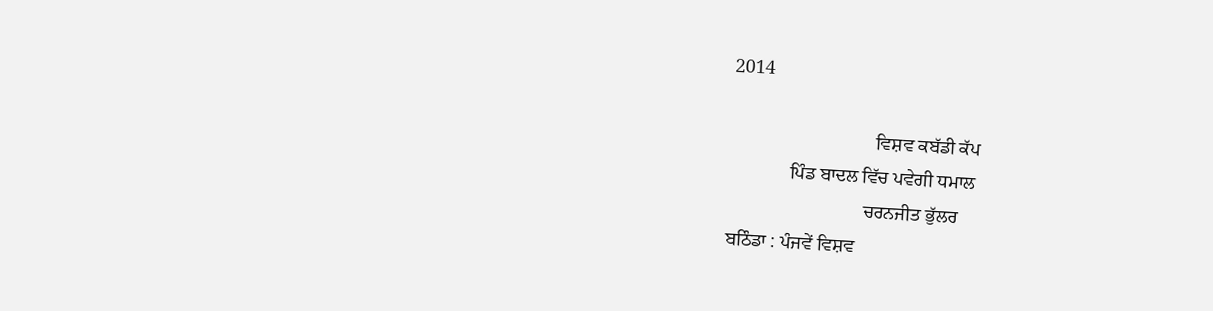2014

                               ਵਿਸ਼ਵ ਕਬੱਡੀ ਕੱਪ
             ਪਿੰਡ ਬਾਦਲ ਵਿੱਚ ਪਵੇਗੀ ਧਮਾਲ
                             ਚਰਨਜੀਤ ਭੁੱਲਰ
ਬਠਿੰਡਾ : ਪੰਜਵੇਂ ਵਿਸ਼ਵ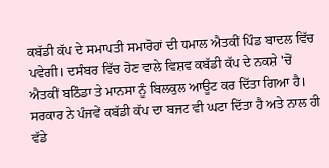ਕਬੱਡੀ ਕੱਪ ਦੇ ਸਮਾਪਤੀ ਸਮਾਰੋਹਾਂ ਦੀ ਧਮਾਲ ਐਤਕੀਂ ਪਿੰਡ ਬਾਦਲ ਵਿੱਚ ਪਵੇਗੀ। ਦਸੰਬਰ ਵਿੱਚ ਹੋਣ ਵਾਲੇ ਵਿਸ਼ਵ ਕਬੱਡੀ ਕੱਪ ਦੇ ਨਕਸ਼ੇ 'ਚੋਂ ਐਤਕੀਂ ਬਠਿੰਡਾ ਤੇ ਮਾਨਸਾ ਨੂੰ ਬਿਲਕੁਲ ਆਊਟ ਕਰ ਦਿੱਤਾ ਗਿਆ ਹੈ। ਸਰਕਾਰ ਨੇ ਪੰਜਵੇਂ ਕਬੱਡੀ ਕੱਪ ਦਾ ਬਜਟ ਵੀ ਘਟਾ ਦਿੱਤਾ ਹੈ ਅਤੇ ਨਾਲ ਹੀ ਵੱਡੇ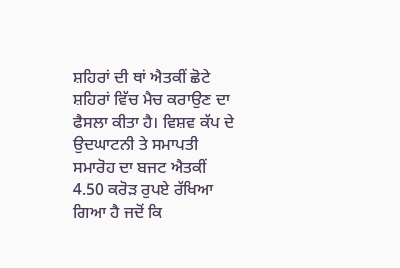ਸ਼ਹਿਰਾਂ ਦੀ ਥਾਂ ਐਤਕੀਂ ਛੋਟੇ ਸ਼ਹਿਰਾਂ ਵਿੱਚ ਮੈਚ ਕਰਾਉਣ ਦਾ ਫੈਸਲਾ ਕੀਤਾ ਹੈ। ਵਿਸ਼ਵ ਕੱਪ ਦੇ ਉਦਘਾਟਨੀ ਤੇ ਸਮਾਪਤੀ ਸਮਾਰੋਹ ਦਾ ਬਜਟ ਐਤਕੀਂ 4.50 ਕਰੋੜ ਰੁਪਏ ਰੱਖਿਆ ਗਿਆ ਹੈ ਜਦੋਂ ਕਿ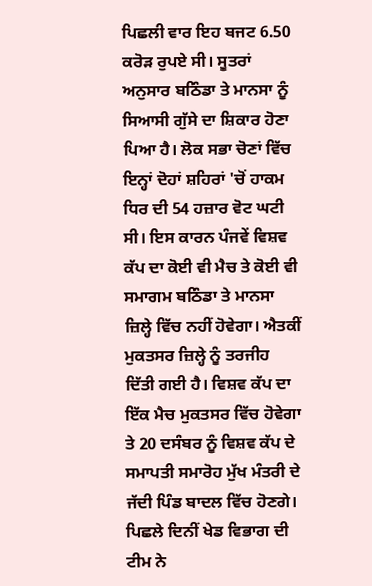ਪਿਛਲੀ ਵਾਰ ਇਹ ਬਜਟ 6.50 ਕਰੋੜ ਰੁਪਏ ਸੀ। ਸੂਤਰਾਂ ਅਨੁਸਾਰ ਬਠਿੰਡਾ ਤੇ ਮਾਨਸਾ ਨੂੰ ਸਿਆਸੀ ਗੁੱਸੇ ਦਾ ਸ਼ਿਕਾਰ ਹੋਣਾ ਪਿਆ ਹੈ। ਲੋਕ ਸਭਾ ਚੋਣਾਂ ਵਿੱਚ ਇਨ੍ਹਾਂ ਦੋਹਾਂ ਸ਼ਹਿਰਾਂ 'ਚੋਂ ਹਾਕਮ ਧਿਰ ਦੀ 54 ਹਜ਼ਾਰ ਵੋਟ ਘਟੀ ਸੀ। ਇਸ ਕਾਰਨ ਪੰਜਵੇਂ ਵਿਸ਼ਵ ਕੱਪ ਦਾ ਕੋਈ ਵੀ ਮੈਚ ਤੇ ਕੋਈ ਵੀ ਸਮਾਗਮ ਬਠਿੰਡਾ ਤੇ ਮਾਨਸਾ ਜ਼ਿਲ੍ਹੇ ਵਿੱਚ ਨਹੀਂ ਹੋਵੇਗਾ। ਐਤਕੀਂ ਮੁਕਤਸਰ ਜ਼ਿਲ੍ਹੇ ਨੂੰ ਤਰਜੀਹ ਦਿੱਤੀ ਗਈ ਹੈ। ਵਿਸ਼ਵ ਕੱਪ ਦਾ ਇੱਕ ਮੈਚ ਮੁਕਤਸਰ ਵਿੱਚ ਹੋਵੇਗਾ ਤੇ 20 ਦਸੰਬਰ ਨੂੰ ਵਿਸ਼ਵ ਕੱਪ ਦੇ ਸਮਾਪਤੀ ਸਮਾਰੋਹ ਮੁੱਖ ਮੰਤਰੀ ਦੇ ਜੱਦੀ ਪਿੰਡ ਬਾਦਲ ਵਿੱਚ ਹੋਣਗੇ। ਪਿਛਲੇ ਦਿਨੀਂ ਖੇਡ ਵਿਭਾਗ ਦੀ ਟੀਮ ਨੇ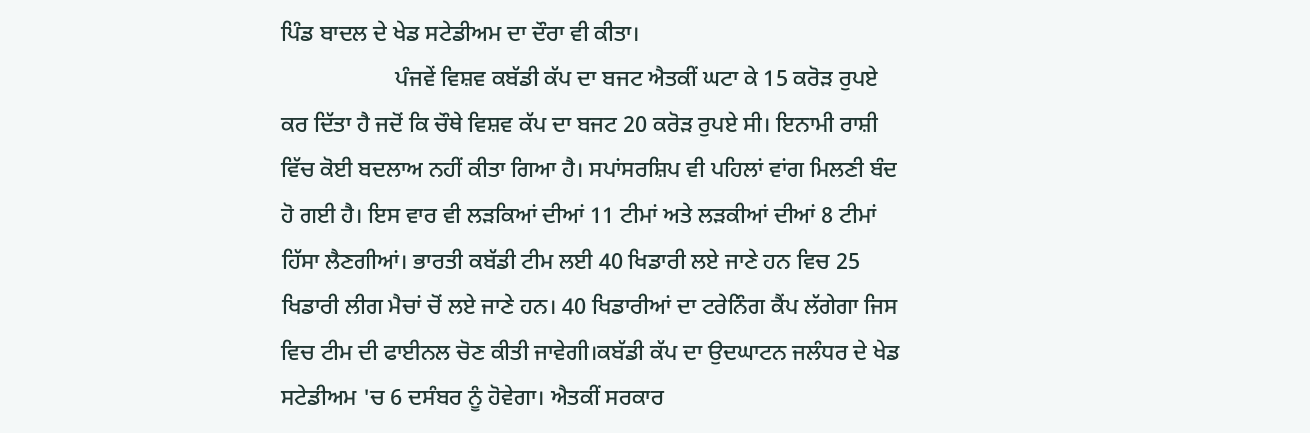ਪਿੰਡ ਬਾਦਲ ਦੇ ਖੇਡ ਸਟੇਡੀਅਮ ਦਾ ਦੌਰਾ ਵੀ ਕੀਤਾ।
                    ਪੰਜਵੇਂ ਵਿਸ਼ਵ ਕਬੱਡੀ ਕੱਪ ਦਾ ਬਜਟ ਐਤਕੀਂ ਘਟਾ ਕੇ 15 ਕਰੋੜ ਰੁਪਏ ਕਰ ਦਿੱਤਾ ਹੈ ਜਦੋਂ ਕਿ ਚੌਥੇ ਵਿਸ਼ਵ ਕੱਪ ਦਾ ਬਜਟ 20 ਕਰੋੜ ਰੁਪਏ ਸੀ। ਇਨਾਮੀ ਰਾਸ਼ੀ ਵਿੱਚ ਕੋਈ ਬਦਲਾਅ ਨਹੀਂ ਕੀਤਾ ਗਿਆ ਹੈ। ਸਪਾਂਸਰਸ਼ਿਪ ਵੀ ਪਹਿਲਾਂ ਵਾਂਗ ਮਿਲਣੀ ਬੰਦ ਹੋ ਗਈ ਹੈ। ਇਸ ਵਾਰ ਵੀ ਲੜਕਿਆਂ ਦੀਆਂ 11 ਟੀਮਾਂ ਅਤੇ ਲੜਕੀਆਂ ਦੀਆਂ 8 ਟੀਮਾਂ ਹਿੱਸਾ ਲੈਣਗੀਆਂ। ਭਾਰਤੀ ਕਬੱਡੀ ਟੀਮ ਲਈ 40 ਖਿਡਾਰੀ ਲਏ ਜਾਣੇ ਹਨ ਵਿਚ 25 ਖਿਡਾਰੀ ਲੀਗ ਮੈਚਾਂ ਚੋਂ ਲਏ ਜਾਣੇ ਹਨ। 40 ਖਿਡਾਰੀਆਂ ਦਾ ਟਰੇਨਿੰਗ ਕੈਂਪ ਲੱਗੇਗਾ ਜਿਸ ਵਿਚ ਟੀਮ ਦੀ ਫਾਈਨਲ ਚੋਣ ਕੀਤੀ ਜਾਵੇਗੀ।ਕਬੱਡੀ ਕੱਪ ਦਾ ਉਦਘਾਟਨ ਜਲੰਧਰ ਦੇ ਖੇਡ ਸਟੇਡੀਅਮ 'ਚ 6 ਦਸੰਬਰ ਨੂੰ ਹੋਵੇਗਾ। ਐਤਕੀਂ ਸਰਕਾਰ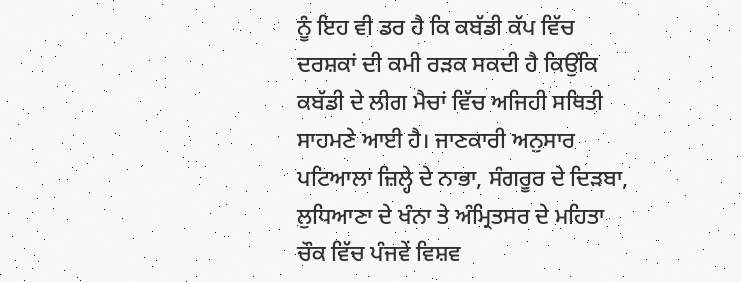ਨੂੰ ਇਹ ਵੀ ਡਰ ਹੈ ਕਿ ਕਬੱਡੀ ਕੱਪ ਵਿੱਚ ਦਰਸ਼ਕਾਂ ਦੀ ਕਮੀ ਰੜਕ ਸਕਦੀ ਹੈ ਕਿਉਂਕਿ ਕਬੱਡੀ ਦੇ ਲੀਗ ਮੈਚਾਂ ਵਿੱਚ ਅਜਿਹੀ ਸਥਿਤੀ ਸਾਹਮਣੇ ਆਈ ਹੈ। ਜਾਣਕਾਰੀ ਅਨੁਸਾਰ ਪਟਿਆਲਾ ਜ਼ਿਲ੍ਹੇ ਦੇ ਨਾਭਾ, ਸੰਗਰੂਰ ਦੇ ਦਿੜਬਾ, ਲੁਧਿਆਣਾ ਦੇ ਖੰਨਾ ਤੇ ਅੰਮ੍ਰਿਤਸਰ ਦੇ ਮਹਿਤਾ ਚੌਕ ਵਿੱਚ ਪੰਜਵੇਂ ਵਿਸ਼ਵ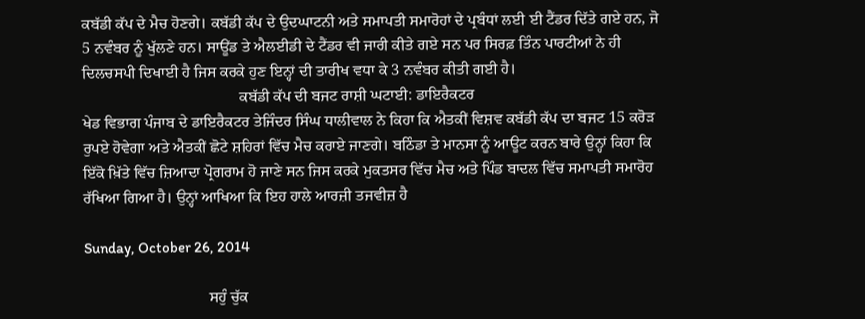ਕਬੱਡੀ ਕੱਪ ਦੇ ਮੈਚ ਹੋਣਗੇ। ਕਬੱਡੀ ਕੱਪ ਦੇ ਉਦਘਾਟਨੀ ਅਤੇ ਸਮਾਪਤੀ ਸਮਾਰੋਹਾਂ ਦੇ ਪ੍ਰਬੰਧਾਂ ਲਈ ਈ ਟੈਂਡਰ ਦਿੱਤੇ ਗਏ ਹਨ, ਜੋ 5 ਨਵੰਬਰ ਨੂੰ ਖੁੱਲਣੇ ਹਨ। ਸਾਊਂਡ ਤੇ ਐਲਈਡੀ ਦੇ ਟੈਂਡਰ ਵੀ ਜਾਰੀ ਕੀਤੇ ਗਏ ਸਨ ਪਰ ਸਿਰਫ਼ ਤਿੰਨ ਪਾਰਟੀਆਂ ਨੇ ਹੀ ਦਿਲਚਸਪੀ ਦਿਖਾਈ ਹੈ ਜਿਸ ਕਰਕੇ ਹੁਣ ਇਨ੍ਹਾਂ ਦੀ ਤਾਰੀਖ ਵਧਾ ਕੇ 3 ਨਵੰਬਰ ਕੀਤੀ ਗਈ ਹੈ।
                                        ਕਬੱਡੀ ਕੱਪ ਦੀ ਬਜਟ ਰਾਸ਼ੀ ਘਟਾਈ: ਡਾਇਰੈਕਟਰ
ਖੇਡ ਵਿਭਾਗ ਪੰਜਾਬ ਦੇ ਡਾਇਰੈਕਟਰ ਤੇਜਿੰਦਰ ਸਿੰਘ ਧਾਲੀਵਾਲ ਨੇ ਕਿਹਾ ਕਿ ਐਤਕੀਂ ਵਿਸ਼ਵ ਕਬੱਡੀ ਕੱਪ ਦਾ ਬਜਟ 15 ਕਰੋੜ ਰੁਪਏ ਹੋਵੇਗਾ ਅਤੇ ਐਤਕੀਂ ਛੋਟੇ ਸ਼ਹਿਰਾਂ ਵਿੱਚ ਮੈਚ ਕਰਾਏ ਜਾਣਗੇ। ਬਠਿੰਡਾ ਤੇ ਮਾਨਸਾ ਨੂੰ ਆਊਟ ਕਰਨ ਬਾਰੇ ਉਨ੍ਹਾਂ ਕਿਹਾ ਕਿ ਇੱਕੋ ਖ਼ਿੱਤੇ ਵਿੱਚ ਜ਼ਿਆਦਾ ਪ੍ਰੋਗਰਾਮ ਹੋ ਜਾਣੇ ਸਨ ਜਿਸ ਕਰਕੇ ਮੁਕਤਸਰ ਵਿੱਚ ਮੈਚ ਅਤੇ ਪਿੰਡ ਬਾਦਲ ਵਿੱਚ ਸਮਾਪਤੀ ਸਮਾਰੋਹ ਰੱਖਿਆ ਗਿਆ ਹੈ। ਉਨ੍ਹਾਂ ਆਖਿਆ ਕਿ ਇਹ ਹਾਲੇ ਆਰਜ਼ੀ ਤਜਵੀਜ਼ ਹੈ

Sunday, October 26, 2014

                                ਸਹੁੰ ਚੁੱਕ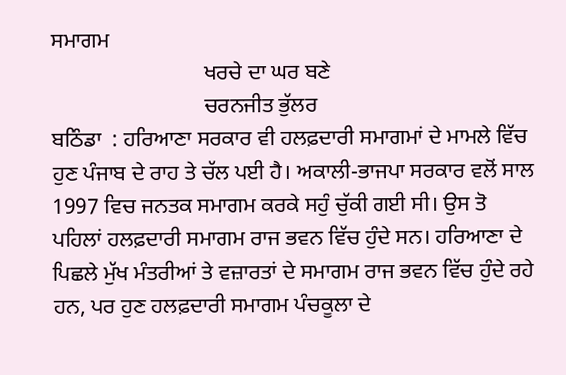ਸਮਾਗਮ
                            ਖਰਚੇ ਦਾ ਘਰ ਬਣੇ
                            ਚਰਨਜੀਤ ਭੁੱਲਰ
ਬਠਿੰਡਾ  : ਹਰਿਆਣਾ ਸਰਕਾਰ ਵੀ ਹਲਫ਼ਦਾਰੀ ਸਮਾਗਮਾਂ ਦੇ ਮਾਮਲੇ ਵਿੱਚ ਹੁਣ ਪੰਜਾਬ ਦੇ ਰਾਹ ਤੇ ਚੱਲ ਪਈ ਹੈ। ਅਕਾਲੀ-ਭਾਜਪਾ ਸਰਕਾਰ ਵਲੋਂ ਸਾਲ 1997 ਵਿਚ ਜਨਤਕ ਸਮਾਗਮ ਕਰਕੇ ਸਹੁੰ ਚੁੱਕੀ ਗਈ ਸੀ। ਉਸ ਤੋ ਪਹਿਲਾਂ ਹਲਫ਼ਦਾਰੀ ਸਮਾਗਮ ਰਾਜ ਭਵਨ ਵਿੱਚ ਹੁੰਦੇ ਸਨ। ਹਰਿਆਣਾ ਦੇ ਪਿਛਲੇ ਮੁੱਖ ਮੰਤਰੀਆਂ ਤੇ ਵਜ਼ਾਰਤਾਂ ਦੇ ਸਮਾਗਮ ਰਾਜ ਭਵਨ ਵਿੱਚ ਹੁੰਦੇ ਰਹੇ ਹਨ, ਪਰ ਹੁਣ ਹਲਫ਼ਦਾਰੀ ਸਮਾਗਮ ਪੰਚਕੂਲਾ ਦੇ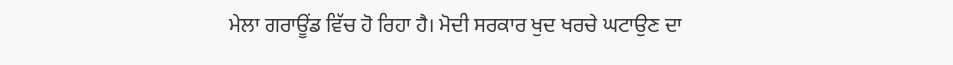ਮੇਲਾ ਗਰਾਊਂਡ ਵਿੱਚ ਹੋ ਰਿਹਾ ਹੈ। ਮੋਦੀ ਸਰਕਾਰ ਖੁਦ ਖਰਚੇ ਘਟਾਉਣ ਦਾ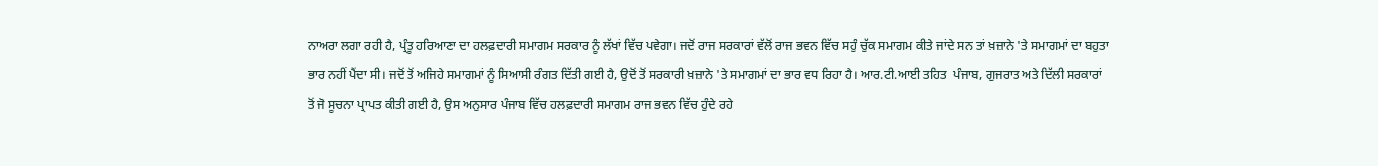ਨਾਅਰਾ ਲਗਾ ਰਹੀ ਹੈ, ਪ੍ਰੰਤੂ ਹਰਿਆਣਾ ਦਾ ਹਲਫ਼ਦਾਰੀ ਸਮਾਗਮ ਸਰਕਾਰ ਨੂੰ ਲੱਖਾਂ ਵਿੱਚ ਪਵੇਗਾ। ਜਦੋਂ ਰਾਜ ਸਰਕਾਰਾਂ ਵੱਲੋਂ ਰਾਜ ਭਵਨ ਵਿੱਚ ਸਹੁੰ ਚੁੱਕ ਸਮਾਗਮ ਕੀਤੇ ਜਾਂਦੇ ਸਨ ਤਾਂ ਖ਼ਜ਼ਾਨੇ 'ਤੇ ਸਮਾਗਮਾਂ ਦਾ ਬਹੁਤਾ ਭਾਰ ਨਹੀਂ ਪੈਂਦਾ ਸੀ। ਜਦੋਂ ਤੋਂ ਅਜਿਹੇ ਸਮਾਗਮਾਂ ਨੂੰ ਸਿਆਸੀ ਰੰਗਤ ਦਿੱਤੀ ਗਈ ਹੈ, ਉਦੋਂ ਤੋਂ ਸਰਕਾਰੀ ਖ਼ਜ਼ਾਨੇ 'ਤੇ ਸਮਾਗਮਾਂ ਦਾ ਭਾਰ ਵਧ ਰਿਹਾ ਹੈ। ਆਰ.ਟੀ.ਆਈ ਤਹਿਤ  ਪੰਜਾਬ, ਗੁਜਰਾਤ ਅਤੇ ਦਿੱਲੀ ਸਰਕਾਰਾਂ ਤੋਂ ਜੋ ਸੂਚਨਾ ਪ੍ਰਾਪਤ ਕੀਤੀ ਗਈ ਹੈ, ਉਸ ਅਨੁਸਾਰ ਪੰਜਾਬ ਵਿੱਚ ਹਲਫ਼ਦਾਰੀ ਸਮਾਗਮ ਰਾਜ ਭਵਨ ਵਿੱਚ ਹੁੰਦੇ ਰਹੇ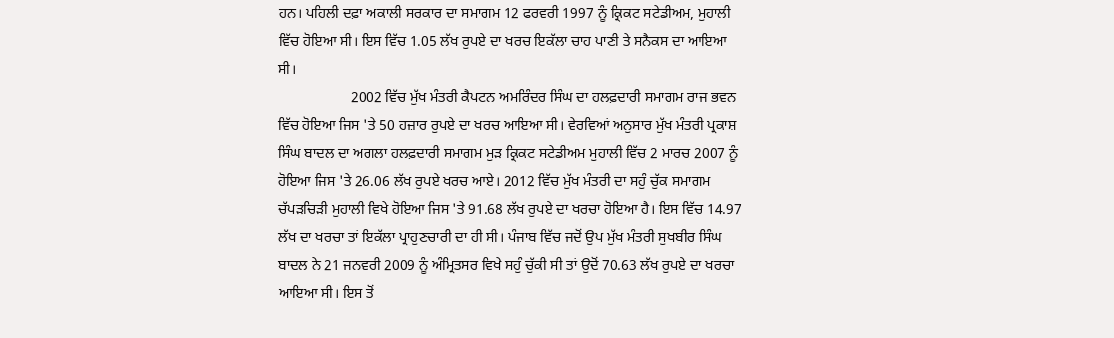ਹਨ। ਪਹਿਲੀ ਦਫ਼ਾ ਅਕਾਲੀ ਸਰਕਾਰ ਦਾ ਸਮਾਗਮ 12 ਫਰਵਰੀ 1997 ਨੂੰ ਕ੍ਰਿਕਟ ਸਟੇਡੀਅਮ, ਮੁਹਾਲੀ ਵਿੱਚ ਹੋਇਆ ਸੀ। ਇਸ ਵਿੱਚ 1.05 ਲੱਖ ਰੁਪਏ ਦਾ ਖਰਚ ਇਕੱਲਾ ਚਾਹ ਪਾਣੀ ਤੇ ਸਨੈਕਸ ਦਾ ਆਇਆ ਸੀ।
                    2002 ਵਿੱਚ ਮੁੱਖ ਮੰਤਰੀ ਕੈਪਟਨ ਅਮਰਿੰਦਰ ਸਿੰਘ ਦਾ ਹਲਫ਼ਦਾਰੀ ਸਮਾਗਮ ਰਾਜ ਭਵਨ ਵਿੱਚ ਹੋਇਆ ਜਿਸ 'ਤੇ 50 ਹਜ਼ਾਰ ਰੁਪਏ ਦਾ ਖਰਚ ਆਇਆ ਸੀ। ਵੇਰਵਿਆਂ ਅਨੁਸਾਰ ਮੁੱਖ ਮੰਤਰੀ ਪ੍ਰਕਾਸ਼ ਸਿੰਘ ਬਾਦਲ ਦਾ ਅਗਲਾ ਹਲਫ਼ਦਾਰੀ ਸਮਾਗਮ ਮੁੜ ਕ੍ਰਿਕਟ ਸਟੇਡੀਅਮ ਮੁਹਾਲੀ ਵਿੱਚ 2 ਮਾਰਚ 2007 ਨੂੰ ਹੋਇਆ ਜਿਸ 'ਤੇ 26.06 ਲੱਖ ਰੁਪਏ ਖਰਚ ਆਏ। 2012 ਵਿੱਚ ਮੁੱਖ ਮੰਤਰੀ ਦਾ ਸਹੁੰ ਚੁੱਕ ਸਮਾਗਮ ਚੱਪੜਚਿੜੀ ਮੁਹਾਲੀ ਵਿਖੇ ਹੋਇਆ ਜਿਸ 'ਤੇ 91.68 ਲੱਖ ਰੁਪਏ ਦਾ ਖਰਚਾ ਹੋਇਆ ਹੈ। ਇਸ ਵਿੱਚ 14.97 ਲੱਖ ਦਾ ਖਰਚਾ ਤਾਂ ਇਕੱਲਾ ਪ੍ਰਾਹੁਣਚਾਰੀ ਦਾ ਹੀ ਸੀ। ਪੰਜਾਬ ਵਿੱਚ ਜਦੋਂ ਉਪ ਮੁੱਖ ਮੰਤਰੀ ਸੁਖਬੀਰ ਸਿੰਘ ਬਾਦਲ ਨੇ 21 ਜਨਵਰੀ 2009 ਨੂੰ ਅੰਮ੍ਰਿਤਸਰ ਵਿਖੇ ਸਹੁੰ ਚੁੱਕੀ ਸੀ ਤਾਂ ਉਦੋਂ 70.63 ਲੱਖ ਰੁਪਏ ਦਾ ਖਰਚਾ ਆਇਆ ਸੀ। ਇਸ ਤੋਂ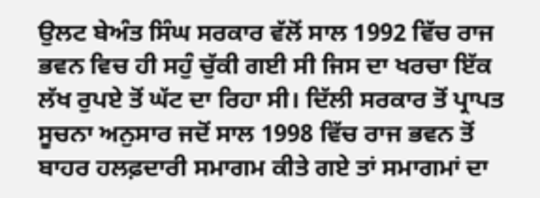ਉਲਟ ਬੇਅੰਤ ਸਿੰਘ ਸਰਕਾਰ ਵੱਲੋਂ ਸਾਲ 1992 ਵਿੱਚ ਰਾਜ ਭਵਨ ਵਿਚ ਹੀ ਸਹੁੰ ਚੁੱਕੀ ਗਈ ਸੀ ਜਿਸ ਦਾ ਖਰਚਾ ਇੱਕ ਲੱਖ ਰੁਪਏ ਤੋਂ ਘੱਟ ਦਾ ਰਿਹਾ ਸੀ। ਦਿੱਲੀ ਸਰਕਾਰ ਤੋਂ ਪ੍ਰਾਪਤ ਸੂਚਨਾ ਅਨੁਸਾਰ ਜਦੋਂ ਸਾਲ 1998 ਵਿੱਚ ਰਾਜ ਭਵਨ ਤੋਂ ਬਾਹਰ ਹਲਫ਼ਦਾਰੀ ਸਮਾਗਮ ਕੀਤੇ ਗਏ ਤਾਂ ਸਮਾਗਮਾਂ ਦਾ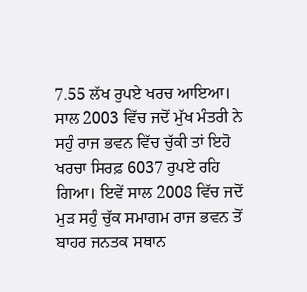7.55 ਲੱਖ ਰੁਪਏ ਖਰਚ ਆਇਆ। ਸਾਲ 2003 ਵਿੱਚ ਜਦੋਂ ਮੁੱਖ ਮੰਤਰੀ ਨੇ ਸਹੁੰ ਰਾਜ ਭਵਨ ਵਿੱਚ ਚੁੱਕੀ ਤਾਂ ਇਹੋ ਖਰਚਾ ਸਿਰਫ਼ 6037 ਰੁਪਏ ਰਹਿ ਗਿਆ। ਇਵੇਂ ਸਾਲ 2008 ਵਿੱਚ ਜਦੋਂ ਮੁੜ ਸਹੁੰ ਚੁੱਕ ਸਮਾਗਮ ਰਾਜ ਭਵਨ ਤੋਂ ਬਾਹਰ ਜਨਤਕ ਸਥਾਨ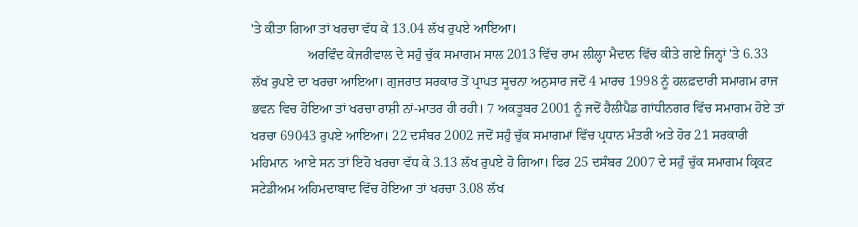'ਤੇ ਕੀਤਾ ਗਿਆ ਤਾਂ ਖਰਚਾ ਵੱਧ ਕੇ 13.04 ਲੱਖ ਰੁਪਏ ਆਇਆ।
                 ਅਰਵਿੰਦ ਕੇਜਰੀਵਾਲ ਦੇ ਸਹੁੰ ਚੁੱਕ ਸਮਾਗਮ ਸਾਲ 2013 ਵਿੱਚ ਰਾਮ ਲੀਲ੍ਹਾ ਮੈਦਾਨ ਵਿੱਚ ਕੀਤੇ ਗਏ ਜਿਨ੍ਹਾਂ 'ਤੇ 6.33 ਲੱਖ ਰੁਪਏ ਦਾ ਖਰਚਾ ਆਇਆ। ਗੁਜਰਾਤ ਸਰਕਾਰ ਤੋਂ ਪ੍ਰਾਪਤ ਸੂਚਨਾ ਅਨੁਸਾਰ ਜਦੋਂ 4 ਮਾਰਚ 1998 ਨੂੰ ਹਲਫ਼ਦਾਰੀ ਸਮਾਗਮ ਰਾਜ ਭਵਨ ਵਿਚ ਹੋਇਆ ਤਾਂ ਖਰਚਾ ਰਾਸ਼ੀ ਨਾਂ-ਮਾਤਰ ਹੀ ਰਹੀ। 7 ਅਕਤੂਬਰ 2001 ਨੂੰ ਜਦੋਂ ਹੈਲੀਪੈਡ ਗਾਂਧੀਨਗਰ ਵਿੱਚ ਸਮਾਗਮ ਹੋਏ ਤਾਂ ਖਰਚਾ 69043 ਰੁਪਏ ਆਇਆ। 22 ਦਸੰਬਰ 2002 ਜਦੋਂ ਸਹੁੰ ਚੁੱਕ ਸਮਾਗਮਾਂ ਵਿੱਚ ਪ੍ਰਧਾਨ ਮੰਤਰੀ ਅਤੇ ਹੋਰ 21 ਸਰਕਾਰੀ ਮਹਿਮਾਨ  ਆਏ ਸਨ ਤਾਂ ਇਹੋ ਖਰਚਾ ਵੱਧ ਕੇ 3.13 ਲੱਖ ਰੁਪਏ ਹੋ ਗਿਆ। ਫਿਰ 25 ਦਸੰਬਰ 2007 ਦੇ ਸਹੁੰ ਚੁੱਕ ਸਮਾਗਮ ਕ੍ਰਿਕਟ ਸਟੇਡੀਅਮ ਅਹਿਮਦਾਬਾਦ ਵਿੱਚ ਹੋਇਆ ਤਾਂ ਖਰਚਾ 3.08 ਲੱਖ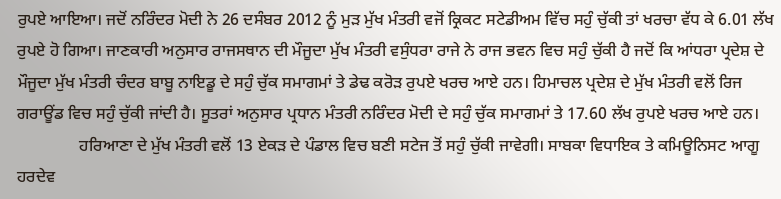ਰੁਪਏ ਆਇਆ। ਜਦੋਂ ਨਰਿੰਦਰ ਮੋਦੀ ਨੇ 26 ਦਸੰਬਰ 2012 ਨੂੰ ਮੁੜ ਮੁੱਖ ਮੰਤਰੀ ਵਜੋਂ ਕ੍ਰਿਕਟ ਸਟੇਡੀਅਮ ਵਿੱਚ ਸਹੁੰ ਚੁੱਕੀ ਤਾਂ ਖਰਚਾ ਵੱਧ ਕੇ 6.01 ਲੱਖ ਰੁਪਏ ਹੋ ਗਿਆ। ਜਾਣਕਾਰੀ ਅਨੁਸਾਰ ਰਾਜਸਥਾਨ ਦੀ ਮੌਜੂਦਾ ਮੁੱਖ ਮੰਤਰੀ ਵਸੁੰਧਰਾ ਰਾਜੇ ਨੇ ਰਾਜ ਭਵਨ ਵਿਚ ਸਹੁੰ ਚੁੱਕੀ ਹੈ ਜਦੋਂ ਕਿ ਆਂਧਰਾ ਪ੍ਰਦੇਸ਼ ਦੇ ਮੌਜੂਦਾ ਮੁੱਖ ਮੰਤਰੀ ਚੰਦਰ ਬਾਬੂ ਨਾਇਡੂ ਦੇ ਸਹੁੰ ਚੁੱਕ ਸਮਾਗਮਾਂ ਤੇ ਡੇਢ ਕਰੋੜ ਰੁਪਏ ਖਰਚ ਆਏ ਹਨ। ਹਿਮਾਚਲ ਪ੍ਰਦੇਸ਼ ਦੇ ਮੁੱਖ ਮੰਤਰੀ ਵਲੋਂ ਰਿਜ ਗਰਾਊਂਡ ਵਿਚ ਸਹੁੰ ਚੁੱਕੀ ਜਾਂਦੀ ਹੈ। ਸੂਤਰਾਂ ਅਨੁਸਾਰ ਪ੍ਰਧਾਨ ਮੰਤਰੀ ਨਰਿੰਦਰ ਮੋਦੀ ਦੇ ਸਹੁੰ ਚੁੱਕ ਸਮਾਗਮਾਂ ਤੇ 17.60 ਲੱਖ ਰੁਪਏ ਖਰਚ ਆਏ ਹਨ।
               ਹਰਿਆਣਾ ਦੇ ਮੁੱਖ ਮੰਤਰੀ ਵਲੋਂ 13 ਏਕੜ ਦੇ ਪੰਡਾਲ ਵਿਚ ਬਣੀ ਸਟੇਜ ਤੋਂ ਸਹੁੰ ਚੁੱਕੀ ਜਾਵੇਗੀ। ਸਾਬਕਾ ਵਿਧਾਇਕ ਤੇ ਕਮਿਊਨਿਸਟ ਆਗੂ ਹਰਦੇਵ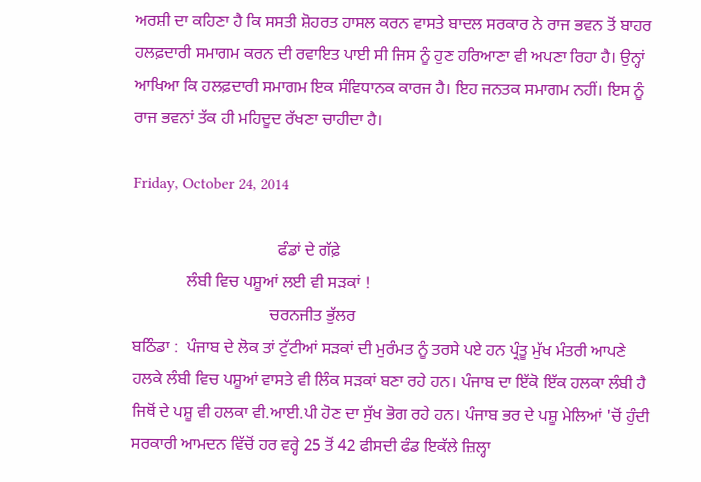ਅਰਸ਼ੀ ਦਾ ਕਹਿਣਾ ਹੈ ਕਿ ਸਸਤੀ ਸ਼ੋਹਰਤ ਹਾਸਲ ਕਰਨ ਵਾਸਤੇ ਬਾਦਲ ਸਰਕਾਰ ਨੇ ਰਾਜ ਭਵਨ ਤੋਂ ਬਾਹਰ ਹਲਫ਼ਦਾਰੀ ਸਮਾਗਮ ਕਰਨ ਦੀ ਰਵਾਇਤ ਪਾਈ ਸੀ ਜਿਸ ਨੂੰ ਹੁਣ ਹਰਿਆਣਾ ਵੀ ਅਪਣਾ ਰਿਹਾ ਹੈ। ਉਨ੍ਹਾਂ ਆਖਿਆ ਕਿ ਹਲਫ਼ਦਾਰੀ ਸਮਾਗਮ ਇਕ ਸੰਵਿਧਾਨਕ ਕਾਰਜ ਹੈ। ਇਹ ਜਨਤਕ ਸਮਾਗਮ ਨਹੀਂ। ਇਸ ਨੂੰ ਰਾਜ ਭਵਨਾਂ ਤੱਕ ਹੀ ਮਹਿਦੂਦ ਰੱਖਣਾ ਚਾਹੀਦਾ ਹੈ।

Friday, October 24, 2014

                                   ਫੰਡਾਂ ਦੇ ਗੱਫ਼ੇ
             ਲੰਬੀ ਵਿਚ ਪਸ਼ੂਆਂ ਲਈ ਵੀ ਸੜਕਾਂ !
                                 ਚਰਨਜੀਤ ਭੁੱਲਰ
ਬਠਿੰਡਾ :  ਪੰਜਾਬ ਦੇ ਲੋਕ ਤਾਂ ਟੁੱਟੀਆਂ ਸੜਕਾਂ ਦੀ ਮੁਰੰਮਤ ਨੂੰ ਤਰਸੇ ਪਏ ਹਨ ਪ੍ਰੰਤੂ ਮੁੱਖ ਮੰਤਰੀ ਆਪਣੇ ਹਲਕੇ ਲੰਬੀ ਵਿਚ ਪਸ਼ੂਆਂ ਵਾਸਤੇ ਵੀ ਲਿੰਕ ਸੜਕਾਂ ਬਣਾ ਰਹੇ ਹਨ। ਪੰਜਾਬ ਦਾ ਇੱਕੋ ਇੱਕ ਹਲਕਾ ਲੰਬੀ ਹੈ ਜਿਥੋਂ ਦੇ ਪਸ਼ੂ ਵੀ ਹਲਕਾ ਵੀ.ਆਈ.ਪੀ ਹੋਣ ਦਾ ਸੁੱਖ ਭੋਗ ਰਹੇ ਹਨ। ਪੰਜਾਬ ਭਰ ਦੇ ਪਸ਼ੂ ਮੇਲਿਆਂ 'ਚੋਂ ਹੁੰਦੀ ਸਰਕਾਰੀ ਆਮਦਨ ਵਿੱਚੋਂ ਹਰ ਵਰ੍ਹੇ 25 ਤੋਂ 42 ਫੀਸਦੀ ਫੰਡ ਇਕੱਲੇ ਜ਼ਿਲ੍ਹਾ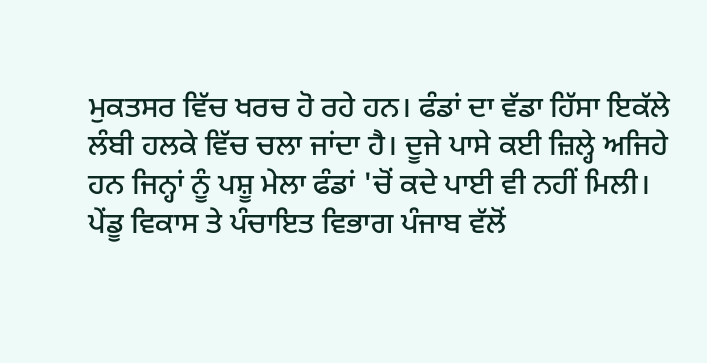ਮੁਕਤਸਰ ਵਿੱਚ ਖਰਚ ਹੋ ਰਹੇ ਹਨ। ਫੰਡਾਂ ਦਾ ਵੱਡਾ ਹਿੱਸਾ ਇਕੱਲੇ ਲੰਬੀ ਹਲਕੇ ਵਿੱਚ ਚਲਾ ਜਾਂਦਾ ਹੈ। ਦੂਜੇ ਪਾਸੇ ਕਈ ਜ਼ਿਲ੍ਹੇ ਅਜਿਹੇ ਹਨ ਜਿਨ੍ਹਾਂ ਨੂੰ ਪਸ਼ੂ ਮੇਲਾ ਫੰਡਾਂ 'ਚੋਂ ਕਦੇ ਪਾਈ ਵੀ ਨਹੀਂ ਮਿਲੀ। ਪੇਂਡੂ ਵਿਕਾਸ ਤੇ ਪੰਚਾਇਤ ਵਿਭਾਗ ਪੰਜਾਬ ਵੱਲੋਂ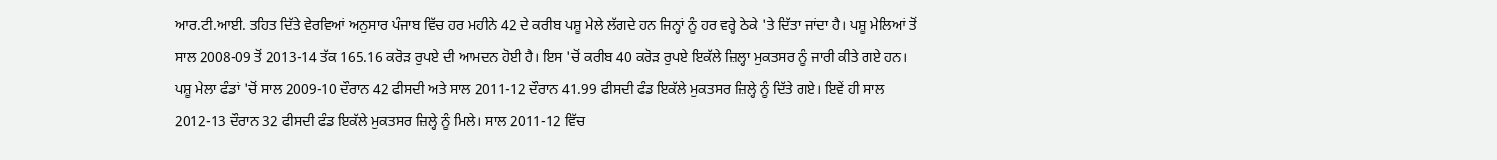ਆਰ.ਟੀ.ਆਈ. ਤਹਿਤ ਦਿੱਤੇ ਵੇਰਵਿਆਂ ਅਨੁਸਾਰ ਪੰਜਾਬ ਵਿੱਚ ਹਰ ਮਹੀਨੇ 42 ਦੇ ਕਰੀਬ ਪਸ਼ੂ ਮੇਲੇ ਲੱਗਦੇ ਹਨ ਜਿਨ੍ਹਾਂ ਨੂੰ ਹਰ ਵਰ੍ਹੇ ਠੇਕੇ 'ਤੇ ਦਿੱਤਾ ਜਾਂਦਾ ਹੈ। ਪਸ਼ੂ ਮੇਲਿਆਂ ਤੋਂ ਸਾਲ 2008-09 ਤੋਂ 2013-14 ਤੱਕ 165.16 ਕਰੋੜ ਰੁਪਏ ਦੀ ਆਮਦਨ ਹੋਈ ਹੈ। ਇਸ 'ਚੋਂ ਕਰੀਬ 40 ਕਰੋੜ ਰੁਪਏ ਇਕੱਲੇ ਜ਼ਿਲ੍ਹਾ ਮੁਕਤਸਰ ਨੂੰ ਜਾਰੀ ਕੀਤੇ ਗਏ ਹਨ। ਪਸ਼ੂ ਮੇਲਾ ਫੰਡਾਂ 'ਚੋਂ ਸਾਲ 2009-10 ਦੌਰਾਨ 42 ਫੀਸਦੀ ਅਤੇ ਸਾਲ 2011-12 ਦੌਰਾਨ 41.99 ਫੀਸਦੀ ਫੰਡ ਇਕੱਲੇ ਮੁਕਤਸਰ ਜ਼ਿਲ੍ਹੇ ਨੂੰ ਦਿੱਤੇ ਗਏ। ਇਵੇਂ ਹੀ ਸਾਲ 2012-13 ਦੌਰਾਨ 32 ਫੀਸਦੀ ਫੰਡ ਇਕੱਲੇ ਮੁਕਤਸਰ ਜ਼ਿਲ੍ਹੇ ਨੂੰ ਮਿਲੇ। ਸਾਲ 2011-12 ਵਿੱਚ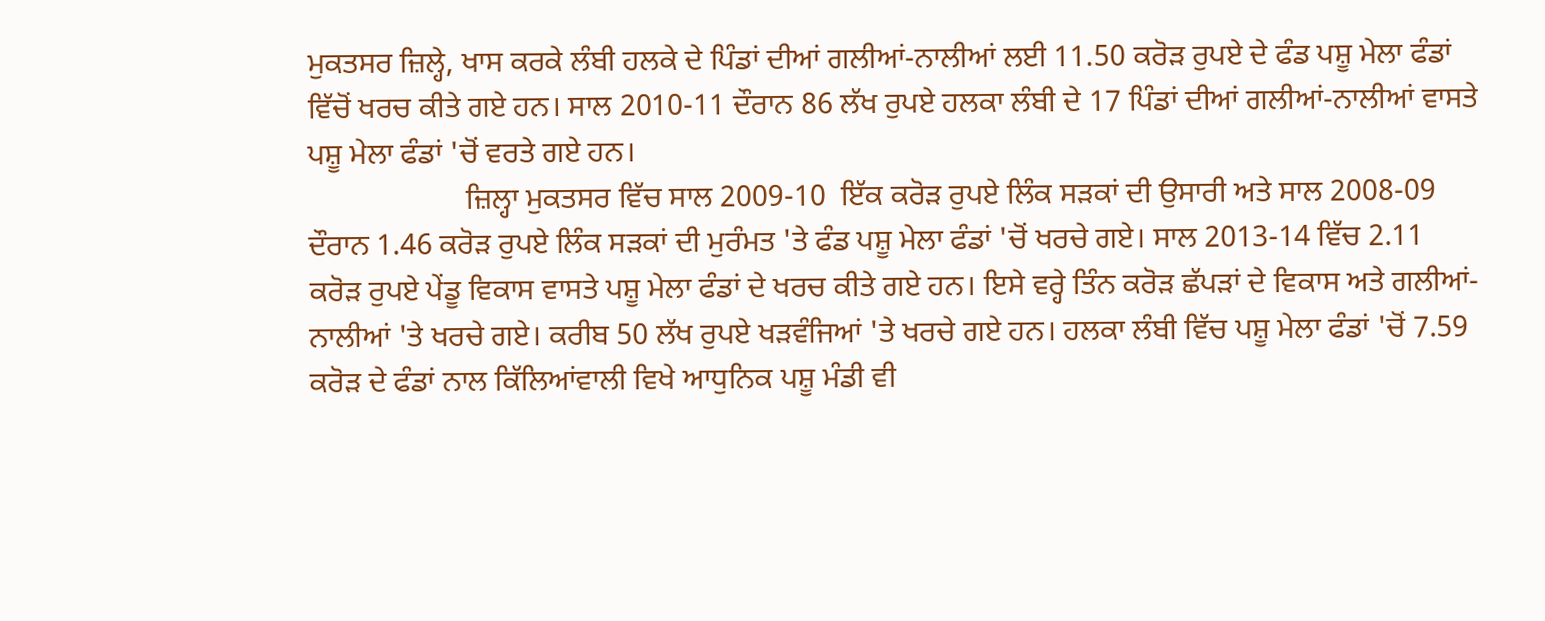ਮੁਕਤਸਰ ਜ਼ਿਲ੍ਹੇ, ਖਾਸ ਕਰਕੇ ਲੰਬੀ ਹਲਕੇ ਦੇ ਪਿੰਡਾਂ ਦੀਆਂ ਗਲੀਆਂ-ਨਾਲੀਆਂ ਲਈ 11.50 ਕਰੋੜ ਰੁਪਏ ਦੇ ਫੰਡ ਪਸ਼ੂ ਮੇਲਾ ਫੰਡਾਂ ਵਿੱਚੋਂ ਖਰਚ ਕੀਤੇ ਗਏ ਹਨ। ਸਾਲ 2010-11 ਦੌਰਾਨ 86 ਲੱਖ ਰੁਪਏ ਹਲਕਾ ਲੰਬੀ ਦੇ 17 ਪਿੰਡਾਂ ਦੀਆਂ ਗਲੀਆਂ-ਨਾਲੀਆਂ ਵਾਸਤੇ ਪਸ਼ੂ ਮੇਲਾ ਫੰਡਾਂ 'ਚੋਂ ਵਰਤੇ ਗਏ ਹਨ।
                     ਜ਼ਿਲ੍ਹਾ ਮੁਕਤਸਰ ਵਿੱਚ ਸਾਲ 2009-10  ਇੱਕ ਕਰੋੜ ਰੁਪਏ ਲਿੰਕ ਸੜਕਾਂ ਦੀ ਉਸਾਰੀ ਅਤੇ ਸਾਲ 2008-09 ਦੌਰਾਨ 1.46 ਕਰੋੜ ਰੁਪਏ ਲਿੰਕ ਸੜਕਾਂ ਦੀ ਮੁਰੰਮਤ 'ਤੇ ਫੰਡ ਪਸ਼ੂ ਮੇਲਾ ਫੰਡਾਂ 'ਚੋਂ ਖਰਚੇ ਗਏ। ਸਾਲ 2013-14 ਵਿੱਚ 2.11 ਕਰੋੜ ਰੁਪਏ ਪੇਂਡੂ ਵਿਕਾਸ ਵਾਸਤੇ ਪਸ਼ੂ ਮੇਲਾ ਫੰਡਾਂ ਦੇ ਖਰਚ ਕੀਤੇ ਗਏ ਹਨ। ਇਸੇ ਵਰ੍ਹੇ ਤਿੰਨ ਕਰੋੜ ਛੱਪੜਾਂ ਦੇ ਵਿਕਾਸ ਅਤੇ ਗਲੀਆਂ-ਨਾਲੀਆਂ 'ਤੇ ਖਰਚੇ ਗਏ। ਕਰੀਬ 50 ਲੱਖ ਰੁਪਏ ਖੜਵੰਜਿਆਂ 'ਤੇ ਖਰਚੇ ਗਏ ਹਨ। ਹਲਕਾ ਲੰਬੀ ਵਿੱਚ ਪਸ਼ੂ ਮੇਲਾ ਫੰਡਾਂ 'ਚੋਂ 7.59 ਕਰੋੜ ਦੇ ਫੰਡਾਂ ਨਾਲ ਕਿੱਲਿਆਂਵਾਲੀ ਵਿਖੇ ਆਧੁਨਿਕ ਪਸ਼ੂ ਮੰਡੀ ਵੀ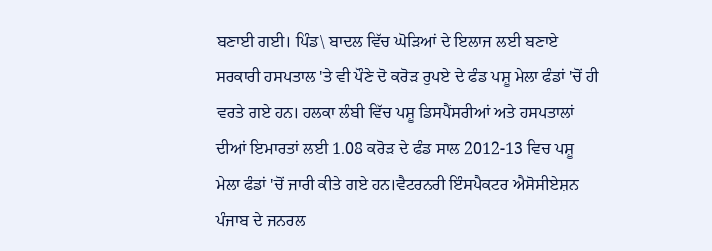ਬਣਾਈ ਗਈ। ਪਿੰਡ\ ਬਾਦਲ ਵਿੱਚ ਘੋੜਿਆਂ ਦੇ ਇਲਾਜ ਲਈ ਬਣਾਏ ਸਰਕਾਰੀ ਹਸਪਤਾਲ 'ਤੇ ਵੀ ਪੌਣੇ ਦੋ ਕਰੋੜ ਰੁਪਏ ਦੇ ਫੰਡ ਪਸ਼ੂ ਮੇਲਾ ਫੰਡਾਂ 'ਚੋਂ ਹੀ ਵਰਤੇ ਗਏ ਹਨ। ਹਲਕਾ ਲੰਬੀ ਵਿੱਚ ਪਸ਼ੂ ਡਿਸਪੈਂਸਰੀਆਂ ਅਤੇ ਹਸਪਤਾਲਾਂ ਦੀਆਂ ਇਮਾਰਤਾਂ ਲਈ 1.08 ਕਰੋੜ ਦੇ ਫੰਡ ਸਾਲ 2012-13 ਵਿਚ ਪਸ਼ੂ ਮੇਲਾ ਫੰਡਾਂ 'ਚੋਂ ਜਾਰੀ ਕੀਤੇ ਗਏ ਹਨ।ਵੈਟਰਨਰੀ ਇੰਸਪੈਕਟਰ ਐਸੋਸੀਏਸ਼ਨ ਪੰਜਾਬ ਦੇ ਜਨਰਲ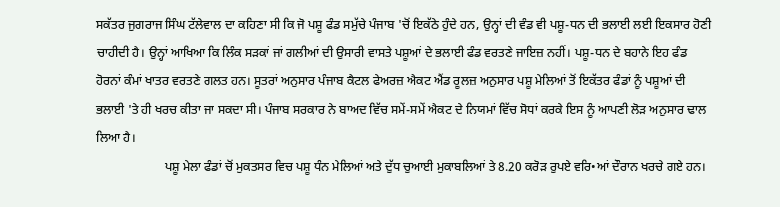ਸਕੱਤਰ ਜੁਗਰਾਜ ਸਿੰਘ ਟੱਲੇਵਾਲ ਦਾ ਕਹਿਣਾ ਸੀ ਕਿ ਜੋ ਪਸ਼ੂ ਫੰਡ ਸਮੁੱਚੇ ਪੰਜਾਬ 'ਚੋਂ ਇਕੱਠੇ ਹੁੰਦੇ ਹਨ, ਉਨ੍ਹਾਂ ਦੀ ਵੰਡ ਵੀ ਪਸ਼ੂ-ਧਨ ਦੀ ਭਲਾਈ ਲਈ ਇਕਸਾਰ ਹੋਣੀ ਚਾਹੀਦੀ ਹੈ। ਉਨ੍ਹਾਂ ਆਖਿਆ ਕਿ ਲਿੰਕ ਸੜਕਾਂ ਜਾਂ ਗਲੀਆਂ ਦੀ ਉਸਾਰੀ ਵਾਸਤੇ ਪਸ਼ੂਆਂ ਦੇ ਭਲਾਈ ਫੰਡ ਵਰਤਣੇ ਜਾਇਜ਼ ਨਹੀਂ। ਪਸ਼ੂ-ਧਨ ਦੇ ਬਹਾਨੇ ਇਹ ਫੰਡ ਹੋਰਨਾਂ ਕੰਮਾਂ ਖਾਤਰ ਵਰਤਣੇ ਗਲਤ ਹਨ। ਸੂਤਰਾਂ ਅਨੁਸਾਰ ਪੰਜਾਬ ਕੈਟਲ ਫੇਅਰਜ਼ ਐਕਟ ਐਂਡ ਰੂਲਜ਼ ਅਨੁਸਾਰ ਪਸ਼ੂ ਮੇਲਿਆਂ ਤੋਂ ਇਕੱਤਰ ਫੰਡਾਂ ਨੂੰ ਪਸ਼ੂਆਂ ਦੀ ਭਲਾਈ 'ਤੇ ਹੀ ਖਰਚ ਕੀਤਾ ਜਾ ਸਕਦਾ ਸੀ। ਪੰਜਾਬ ਸਰਕਾਰ ਨੇ ਬਾਅਦ ਵਿੱਚ ਸਮੇਂ-ਸਮੇਂ ਐਕਟ ਦੇ ਨਿਯਮਾਂ ਵਿੱਚ ਸੋਧਾਂ ਕਰਕੇ ਇਸ ਨੂੰ ਆਪਣੀ ਲੋੜ ਅਨੁਸਾਰ ਢਾਲ ਲਿਆ ਹੈ।
                      ਪਸ਼ੂ ਮੇਲਾ ਫੰਡਾਂ ਚੋਂ ਮੁਕਤਸਰ ਵਿਚ ਪਸ਼ੂ ਧੰਨ ਮੇਲਿਆਂ ਅਤੇ ਦੁੱਧ ਚੁਆਈ ਮੁਕਾਬਲਿਆਂ ਤੇ 8.20 ਕਰੋੜ ਰੁਪਏ ਵਰਿ•ਆਂ ਦੌਰਾਨ ਖਰਚੇ ਗਏ ਹਨ।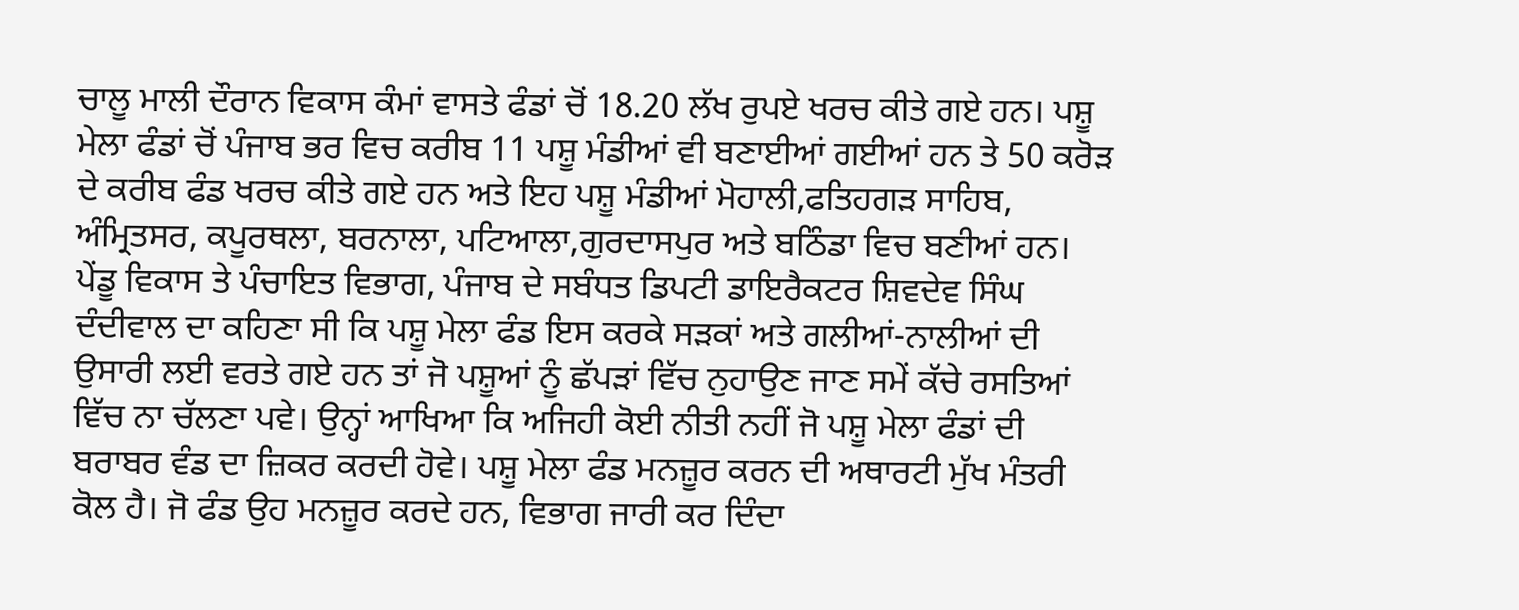ਚਾਲੂ ਮਾਲੀ ਦੌਰਾਨ ਵਿਕਾਸ ਕੰਮਾਂ ਵਾਸਤੇ ਫੰਡਾਂ ਚੋਂ 18.20 ਲੱਖ ਰੁਪਏ ਖਰਚ ਕੀਤੇ ਗਏ ਹਨ। ਪਸ਼ੂ ਮੇਲਾ ਫੰਡਾਂ ਚੋਂ ਪੰਜਾਬ ਭਰ ਵਿਚ ਕਰੀਬ 11 ਪਸ਼ੂ ਮੰਡੀਆਂ ਵੀ ਬਣਾਈਆਂ ਗਈਆਂ ਹਨ ਤੇ 50 ਕਰੋੜ ਦੇ ਕਰੀਬ ਫੰਡ ਖਰਚ ਕੀਤੇ ਗਏ ਹਨ ਅਤੇ ਇਹ ਪਸ਼ੂ ਮੰਡੀਆਂ ਮੋਹਾਲੀ,ਫਤਿਹਗੜ ਸਾਹਿਬ, ਅੰਮ੍ਰਿਤਸਰ, ਕਪੂਰਥਲਾ, ਬਰਨਾਲਾ, ਪਟਿਆਲਾ,ਗੁਰਦਾਸਪੁਰ ਅਤੇ ਬਠਿੰਡਾ ਵਿਚ ਬਣੀਆਂ ਹਨ। ਪੇਂਡੂ ਵਿਕਾਸ ਤੇ ਪੰਚਾਇਤ ਵਿਭਾਗ, ਪੰਜਾਬ ਦੇ ਸਬੰਧਤ ਡਿਪਟੀ ਡਾਇਰੈਕਟਰ ਸ਼ਿਵਦੇਵ ਸਿੰਘ ਦੰਦੀਵਾਲ ਦਾ ਕਹਿਣਾ ਸੀ ਕਿ ਪਸ਼ੂ ਮੇਲਾ ਫੰਡ ਇਸ ਕਰਕੇ ਸੜਕਾਂ ਅਤੇ ਗਲੀਆਂ-ਨਾਲੀਆਂ ਦੀ ਉਸਾਰੀ ਲਈ ਵਰਤੇ ਗਏ ਹਨ ਤਾਂ ਜੋ ਪਸ਼ੂਆਂ ਨੂੰ ਛੱਪੜਾਂ ਵਿੱਚ ਨੁਹਾਉਣ ਜਾਣ ਸਮੇਂ ਕੱਚੇ ਰਸਤਿਆਂ ਵਿੱਚ ਨਾ ਚੱਲਣਾ ਪਵੇ। ਉਨ੍ਹਾਂ ਆਖਿਆ ਕਿ ਅਜਿਹੀ ਕੋਈ ਨੀਤੀ ਨਹੀਂ ਜੋ ਪਸ਼ੂ ਮੇਲਾ ਫੰਡਾਂ ਦੀ ਬਰਾਬਰ ਵੰਡ ਦਾ ਜ਼ਿਕਰ ਕਰਦੀ ਹੋਵੇ। ਪਸ਼ੂ ਮੇਲਾ ਫੰਡ ਮਨਜ਼ੂਰ ਕਰਨ ਦੀ ਅਥਾਰਟੀ ਮੁੱਖ ਮੰਤਰੀ ਕੋਲ ਹੈ। ਜੋ ਫੰਡ ਉਹ ਮਨਜ਼ੂਰ ਕਰਦੇ ਹਨ, ਵਿਭਾਗ ਜਾਰੀ ਕਰ ਦਿੰਦਾ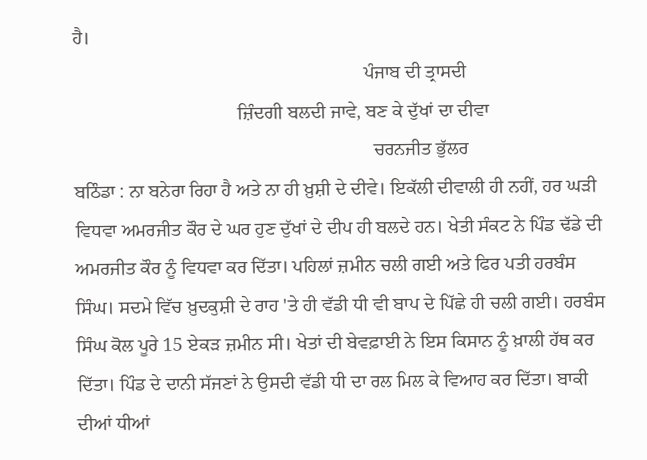ਹੈ।
                                                              ਪੰਜਾਬ ਦੀ ਤ੍ਰਾਸਦੀ
                                   ਜ਼ਿੰਦਗੀ ਬਲਦੀ ਜਾਵੇ, ਬਣ ਕੇ ਦੁੱਖਾਂ ਦਾ ਦੀਵਾ
                                                                ਚਰਨਜੀਤ ਭੁੱਲਰ
ਬਠਿੰਡਾ : ਨਾ ਬਨੇਰਾ ਰਿਹਾ ਹੈ ਅਤੇ ਨਾ ਹੀ ਖ਼ੁਸ਼ੀ ਦੇ ਦੀਵੇ। ਇਕੱਲੀ ਦੀਵਾਲੀ ਹੀ ਨਹੀਂ, ਹਰ ਘੜੀ ਵਿਧਵਾ ਅਮਰਜੀਤ ਕੌਰ ਦੇ ਘਰ ਹੁਣ ਦੁੱਖਾਂ ਦੇ ਦੀਪ ਹੀ ਬਲਦੇ ਹਨ। ਖੇਤੀ ਸੰਕਟ ਨੇ ਪਿੰਡ ਢੱਡੇ ਦੀ ਅਮਰਜੀਤ ਕੌਰ ਨੂੰ ਵਿਧਵਾ ਕਰ ਦਿੱਤਾ। ਪਹਿਲਾਂ ਜ਼ਮੀਨ ਚਲੀ ਗਈ ਅਤੇ ਫਿਰ ਪਤੀ ਹਰਬੰਸ ਸਿੰਘ। ਸਦਮੇ ਵਿੱਚ ਖ਼ੁਦਕੁਸ਼ੀ ਦੇ ਰਾਹ 'ਤੇ ਹੀ ਵੱਡੀ ਧੀ ਵੀ ਬਾਪ ਦੇ ਪਿੱਛੇ ਹੀ ਚਲੀ ਗਈ। ਹਰਬੰਸ ਸਿੰਘ ਕੋਲ ਪੂਰੇ 15 ਏਕੜ ਜ਼ਮੀਨ ਸੀ। ਖੇਤਾਂ ਦੀ ਬੇਵਫ਼ਾਈ ਨੇ ਇਸ ਕਿਸਾਨ ਨੂੰ ਖ਼ਾਲੀ ਹੱਥ ਕਰ ਦਿੱਤਾ। ਪਿੰਡ ਦੇ ਦਾਨੀ ਸੱਜਣਾਂ ਨੇ ਉਸਦੀ ਵੱਡੀ ਧੀ ਦਾ ਰਲ ਮਿਲ ਕੇ ਵਿਆਹ ਕਰ ਦਿੱਤਾ। ਬਾਕੀ ਦੀਆਂ ਧੀਆਂ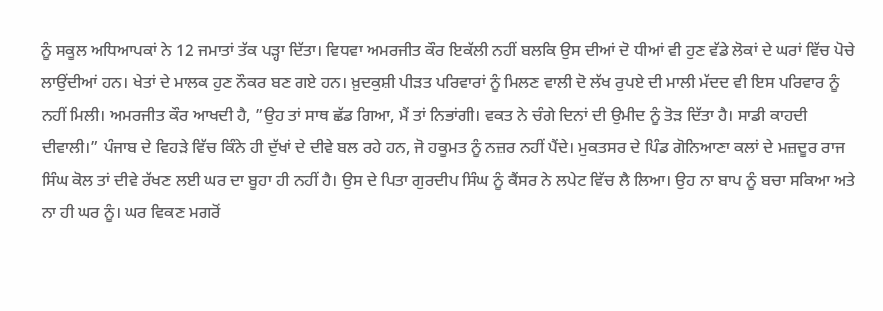ਨੂੰ ਸਕੂਲ ਅਧਿਆਪਕਾਂ ਨੇ 12 ਜਮਾਤਾਂ ਤੱਕ ਪੜ੍ਹਾ ਦਿੱਤਾ। ਵਿਧਵਾ ਅਮਰਜੀਤ ਕੌਰ ਇਕੱਲੀ ਨਹੀਂ ਬਲਕਿ ਉਸ ਦੀਆਂ ਦੋ ਧੀਆਂ ਵੀ ਹੁਣ ਵੱਡੇ ਲੋਕਾਂ ਦੇ ਘਰਾਂ ਵਿੱਚ ਪੋਚੇ ਲਾਉਂਦੀਆਂ ਹਨ। ਖੇਤਾਂ ਦੇ ਮਾਲਕ ਹੁਣ ਨੌਕਰ ਬਣ ਗਏ ਹਨ। ਖ਼ੁਦਕੁਸ਼ੀ ਪੀੜਤ ਪਰਿਵਾਰਾਂ ਨੂੰ ਮਿਲਣ ਵਾਲੀ ਦੋ ਲੱਖ ਰੁਪਏ ਦੀ ਮਾਲੀ ਮੱਦਦ ਵੀ ਇਸ ਪਰਿਵਾਰ ਨੂੰ ਨਹੀਂ ਮਿਲੀ। ਅਮਰਜੀਤ ਕੌਰ ਆਖਦੀ ਹੈ, ”ਉਹ ਤਾਂ ਸਾਥ ਛੱਡ ਗਿਆ, ਮੈਂ ਤਾਂ ਨਿਭਾਂਗੀ। ਵਕਤ ਨੇ ਚੰਗੇ ਦਿਨਾਂ ਦੀ ਉਮੀਦ ਨੂੰ ਤੋੜ ਦਿੱਤਾ ਹੈ। ਸਾਡੀ ਕਾਹਦੀ ਦੀਵਾਲੀ।” ਪੰਜਾਬ ਦੇ ਵਿਹੜੇ ਵਿੱਚ ਕਿੰਨੇ ਹੀ ਦੁੱਖਾਂ ਦੇ ਦੀਵੇ ਬਲ ਰਹੇ ਹਨ, ਜੋ ਹਕੂਮਤ ਨੂੰ ਨਜ਼ਰ ਨਹੀਂ ਪੈਂਦੇ। ਮੁਕਤਸਰ ਦੇ ਪਿੰਡ ਗੋਨਿਆਣਾ ਕਲਾਂ ਦੇ ਮਜ਼ਦੂਰ ਰਾਜ ਸਿੰਘ ਕੋਲ ਤਾਂ ਦੀਵੇ ਰੱਖਣ ਲਈ ਘਰ ਦਾ ਬੂਹਾ ਹੀ ਨਹੀਂ ਹੈ। ਉਸ ਦੇ ਪਿਤਾ ਗੁਰਦੀਪ ਸਿੰਘ ਨੂੰ ਕੈਂਸਰ ਨੇ ਲਪੇਟ ਵਿੱਚ ਲੈ ਲਿਆ। ਉਹ ਨਾ ਬਾਪ ਨੂੰ ਬਚਾ ਸਕਿਆ ਅਤੇ ਨਾ ਹੀ ਘਰ ਨੂੰ। ਘਰ ਵਿਕਣ ਮਗਰੋਂ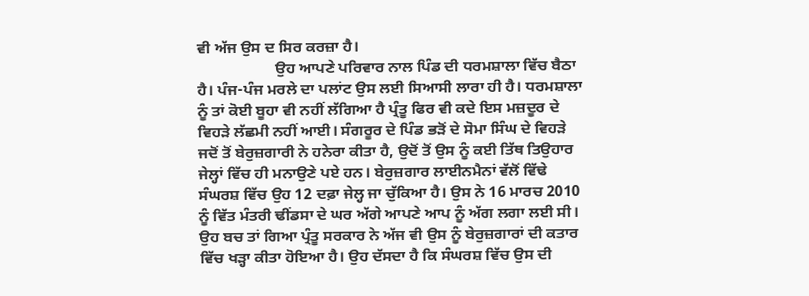ਵੀ ਅੱਜ ਉਸ ਦ ਸਿਰ ਕਰਜ਼ਾ ਹੈ।
                    ਉਹ ਆਪਣੇ ਪਰਿਵਾਰ ਨਾਲ ਪਿੰਡ ਦੀ ਧਰਮਸ਼ਾਲਾ ਵਿੱਚ ਬੈਠਾ ਹੈ। ਪੰਜ-ਪੰਜ ਮਰਲੇ ਦਾ ਪਲਾਂਟ ਉਸ ਲਈ ਸਿਆਸੀ ਲਾਰਾ ਹੀ ਹੈ। ਧਰਮਸ਼ਾਲਾ ਨੂੰ ਤਾਂ ਕੋਈ ਬੂਹਾ ਵੀ ਨਹੀਂ ਲੱਗਿਆ ਹੈ ਪ੍ਰੰਤੂ ਫਿਰ ਵੀ ਕਦੇ ਇਸ ਮਜ਼ਦੂਰ ਦੇ ਵਿਹੜੇ ਲੱਛਮੀ ਨਹੀਂ ਆਈ। ਸੰਗਰੂਰ ਦੇ ਪਿੰਡ ਭੜੋਂ ਦੇ ਸੋਮਾ ਸਿੰਘ ਦੇ ਵਿਹੜੇ ਜਦੋਂ ਤੋਂ ਬੇਰੁਜ਼ਗਾਰੀ ਨੇ ਹਨੇਰਾ ਕੀਤਾ ਹੈ, ਉਦੋਂ ਤੋਂ ਉਸ ਨੂੰ ਕਈ ਤਿੱਥ ਤਿਉਹਾਰ ਜੇਲ੍ਹਾਂ ਵਿੱਚ ਹੀ ਮਨਾਉਣੇ ਪਏ ਹਨ। ਬੇਰੁਜ਼ਗਾਰ ਲਾਈਨਮੈਨਾਂ ਵੱਲੋਂ ਵਿੱਢੇ ਸੰਘਰਸ਼ ਵਿੱਚ ਉਹ 12 ਦਫ਼ਾ ਜੇਲ੍ਹ ਜਾ ਚੁੱਕਿਆ ਹੈ। ਉਸ ਨੇ 16 ਮਾਰਚ 2010 ਨੂੰ ਵਿੱਤ ਮੰਤਰੀ ਢੀਂਡਸਾ ਦੇ ਘਰ ਅੱਗੇ ਆਪਣੇ ਆਪ ਨੂੰ ਅੱਗ ਲਗਾ ਲਈ ਸੀ। ਉਹ ਬਚ ਤਾਂ ਗਿਆ ਪ੍ਰੰਤੂ ਸਰਕਾਰ ਨੇ ਅੱਜ ਵੀ ਉਸ ਨੂੰ ਬੇਰੁਜ਼ਗਾਰਾਂ ਦੀ ਕਤਾਰ ਵਿੱਚ ਖੜ੍ਹਾ ਕੀਤਾ ਹੋਇਆ ਹੈ। ਉਹ ਦੱਸਦਾ ਹੈ ਕਿ ਸੰਘਰਸ਼ ਵਿੱਚ ਉਸ ਦੀ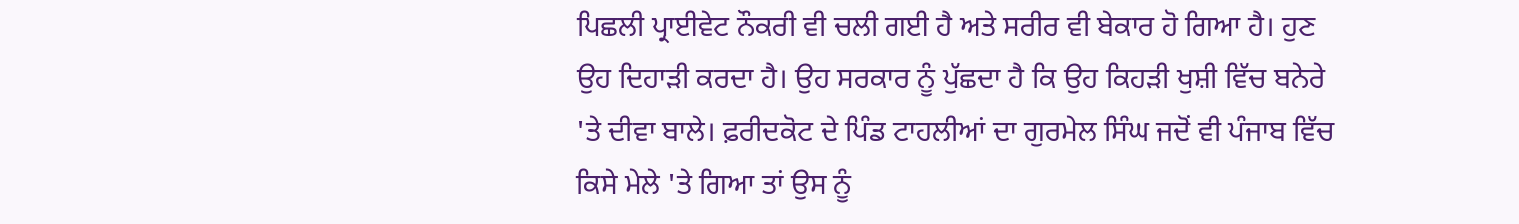ਪਿਛਲੀ ਪ੍ਰਾਈਵੇਟ ਨੌਕਰੀ ਵੀ ਚਲੀ ਗਈ ਹੈ ਅਤੇ ਸਰੀਰ ਵੀ ਬੇਕਾਰ ਹੋ ਗਿਆ ਹੈ। ਹੁਣ ਉਹ ਦਿਹਾੜੀ ਕਰਦਾ ਹੈ। ਉਹ ਸਰਕਾਰ ਨੂੰ ਪੁੱਛਦਾ ਹੈ ਕਿ ਉਹ ਕਿਹੜੀ ਖੁਸ਼ੀ ਵਿੱਚ ਬਨੇਰੇ 'ਤੇ ਦੀਵਾ ਬਾਲੇ। ਫ਼ਰੀਦਕੋਟ ਦੇ ਪਿੰਡ ਟਾਹਲੀਆਂ ਦਾ ਗੁਰਮੇਲ ਸਿੰਘ ਜਦੋਂ ਵੀ ਪੰਜਾਬ ਵਿੱਚ ਕਿਸੇ ਮੇਲੇ 'ਤੇ ਗਿਆ ਤਾਂ ਉਸ ਨੂੰ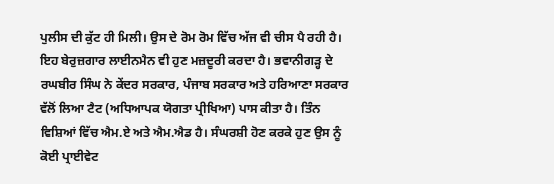ਪੁਲੀਸ ਦੀ ਕੁੱਟ ਹੀ ਮਿਲੀ। ਉਸ ਦੇ ਰੋਮ ਰੋਮ ਵਿੱਚ ਅੱਜ ਵੀ ਚੀਸ ਪੈ ਰਹੀ ਹੈ। ਇਹ ਬੇਰੁਜ਼ਗਾਰ ਲਾਈਨਮੈਨ ਵੀ ਹੁਣ ਮਜ਼ਦੂਰੀ ਕਰਦਾ ਹੈ। ਭਵਾਨੀਗੜ੍ਹ ਦੇ ਰਘਬੀਰ ਸਿੰਘ ਨੇ ਕੇਂਦਰ ਸਰਕਾਰ, ਪੰਜਾਬ ਸਰਕਾਰ ਅਤੇ ਹਰਿਆਣਾ ਸਰਕਾਰ ਵੱਲੋਂ ਲਿਆ ਟੈਟ (ਅਧਿਆਪਕ ਯੋਗਤਾ ਪ੍ਰੀਖਿਆ) ਪਾਸ ਕੀਤਾ ਹੈ। ਤਿੰਨ ਵਿਸ਼ਿਆਂ ਵਿੱਚ ਐਮ.ਏ ਅਤੇ ਐਮ.ਐਡ ਹੈ। ਸੰਘਰਸ਼ੀ ਹੋਣ ਕਰਕੇ ਹੁਣ ਉਸ ਨੂੰ ਕੋਈ ਪ੍ਰਾਈਵੇਟ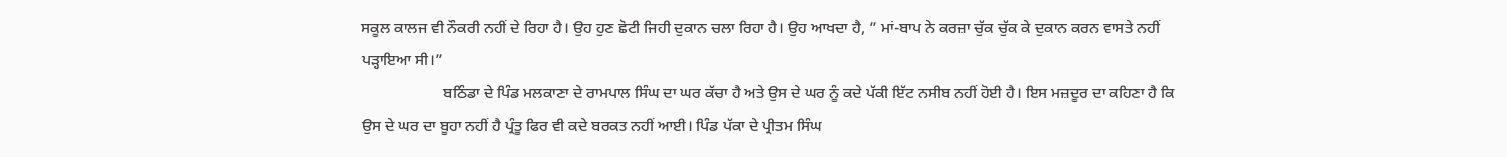ਸਕੂਲ ਕਾਲਜ ਵੀ ਨੌਕਰੀ ਨਹੀਂ ਦੇ ਰਿਹਾ ਹੈ। ਉਹ ਹੁਣ ਛੋਟੀ ਜਿਹੀ ਦੁਕਾਨ ਚਲਾ ਰਿਹਾ ਹੈ। ਉਹ ਆਖਦਾ ਹੈ, ” ਮਾਂ-ਬਾਪ ਨੇ ਕਰਜ਼ਾ ਚੁੱਕ ਚੁੱਕ ਕੇ ਦੁਕਾਨ ਕਰਨ ਵਾਸਤੇ ਨਹੀਂ ਪੜ੍ਹਾਇਆ ਸੀ।”
                     ਬਠਿੰਡਾ ਦੇ ਪਿੰਡ ਮਲਕਾਣਾ ਦੇ ਰਾਮਪਾਲ ਸਿੰਘ ਦਾ ਘਰ ਕੱਚਾ ਹੈ ਅਤੇ ਉਸ ਦੇ ਘਰ ਨੂੰ ਕਦੇ ਪੱਕੀ ਇੱਟ ਨਸੀਬ ਨਹੀਂ ਹੋਈ ਹੈ। ਇਸ ਮਜ਼ਦੂਰ ਦਾ ਕਹਿਣਾ ਹੈ ਕਿ ਉਸ ਦੇ ਘਰ ਦਾ ਬੂਹਾ ਨਹੀਂ ਹੈ ਪ੍ਰੰਤੂ ਫਿਰ ਵੀ ਕਦੇ ਬਰਕਤ ਨਹੀਂ ਆਈ। ਪਿੰਡ ਪੱਕਾ ਦੇ ਪ੍ਰੀਤਮ ਸਿੰਘ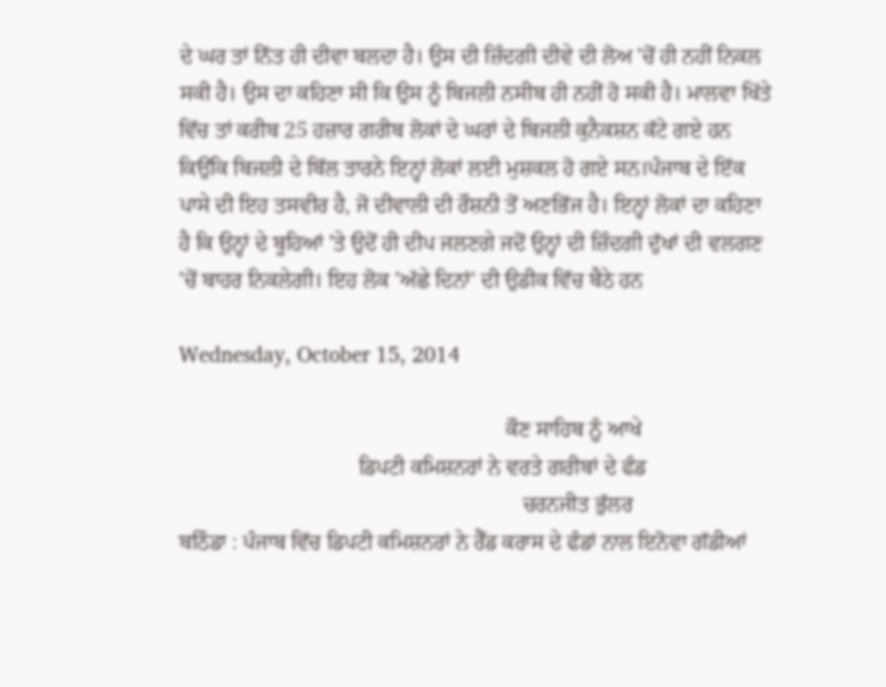ਦੇ ਘਰ ਤਾਂ ਨਿੱਤ ਹੀ ਦੀਵਾ ਬਲਦਾ ਹੈ। ਉਸ ਦੀ ਜ਼ਿੰਦਗੀ ਦੀਵੇ ਦੀ ਲੋਅ 'ਚੋਂ ਹੀ ਨਹੀਂ ਨਿਕਲ ਸਕੀ ਹੈ। ਉਸ ਦਾ ਕਹਿਣਾ ਸੀ ਕਿ ਉਸ ਨੂੰ ਬਿਜਲੀ ਨਸੀਬ ਹੀ ਨਹੀਂ ਹੋ ਸਕੀ ਹੈ। ਮਾਲਵਾ ਖਿੱਤੇ ਵਿੱਚ ਤਾਂ ਕਰੀਬ 25 ਹਜ਼ਾਰ ਗਰੀਬ ਲੋਕਾਂ ਦੇ ਘਰਾਂ ਦੇ ਬਿਜਲੀ ਕੁਨੈਕਸ਼ਨ ਕੱਟੇ ਗਏ ਹਨ ਕਿਉਂਕਿ ਬਿਜਲੀ ਦੇ ਬਿੱਲ ਤਾਰਨੇ ਇਨ੍ਹਾਂ ਲੋਕਾਂ ਲਈ ਮੁਸ਼ਕਲ ਹੋ ਗਏ ਸਨ।ਪੰਜਾਬ ਦੇ ਇੱਕ ਪਾਸੇ ਦੀ ਇਹ ਤਸਵੀਰ ਹੈ, ਜੋ ਦੀਵਾਲੀ ਦੀ ਰੌਸ਼ਨੀ ਤੋਂ ਅਣਭਿੱਜ ਹੈ। ਇਨ੍ਹਾਂ ਲੋਕਾਂ ਦਾ ਕਹਿਣਾ ਹੈ ਕਿ ਉਨ੍ਹਾਂ ਦੇ ਬੂਹਿਆਂ 'ਤੇ ਉਦੋਂ ਹੀ ਦੀਪ ਜਲਣਗੇ ਜਦੋਂ ਉਨ੍ਹਾਂ ਦੀ ਜ਼ਿੰਦਗੀ ਦੁੱਖਾਂ ਦੀ ਵਲਗਣ 'ਚੋਂ ਬਾਹਰ ਨਿਕਲੇਗੀ। ਇਹ ਲੋਕ 'ਅੱਛੇ ਦਿਨਾਂ' ਦੀ ਉਡੀਕ ਵਿੱਚ ਬੈਠੇ ਹਨ

Wednesday, October 15, 2014

                                                            ਕੌਣ ਸਾਹਿਬ ਨੂੰ ਆਖੇ
                                 ਡਿਪਟੀ ਕਮਿਸ਼ਨਰਾਂ ਨੇ ਵਰਤੇ ਗਰੀਬਾਂ ਦੇ ਫੰਡ
                                                               ਚਰਨਜੀਤ ਭੁੱਲਰ
ਬਠਿੰਡਾ : ਪੰਜਾਬ ਵਿੱਚ ਡਿਪਟੀ ਕਮਿਸ਼ਨਰਾਂ ਨੇ ਰੈੱਡ ਕਰਾਸ ਦੇ ਫੰਡਾਂ ਨਾਲ ਇਨੋਵਾ ਗੱਡੀਆਂ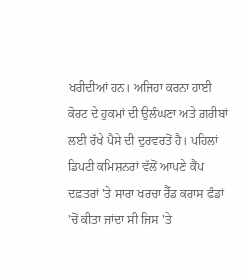ਖਰੀਦੀਆਂ ਹਨ। ਅਜਿਹਾ ਕਰਨਾ ਹਾਈ ਕੋਰਟ ਦੇ ਹੁਕਮਾਂ ਦੀ ਉਲੰਘਣਾ ਅਤੇ ਗ਼ਰੀਬਾਂ ਲਈ ਰੱਖੇ ਪੈਸੇ ਦੀ ਦੁਰਵਰਤੋਂ ਹੈ। ਪਹਿਲਾਂ ਡਿਪਟੀ ਕਮਿਸ਼ਨਰਾਂ ਵੱਲੋਂ ਆਪਣੇ ਕੈਂਪ ਦਫ਼ਤਰਾਂ 'ਤੇ ਸਾਰਾ ਖਰਚਾ ਰੈੱਡ ਕਰਾਸ ਫੰਡਾਂ 'ਚੋਂ ਕੀਤਾ ਜਾਂਦਾ ਸੀ ਜਿਸ 'ਤੇ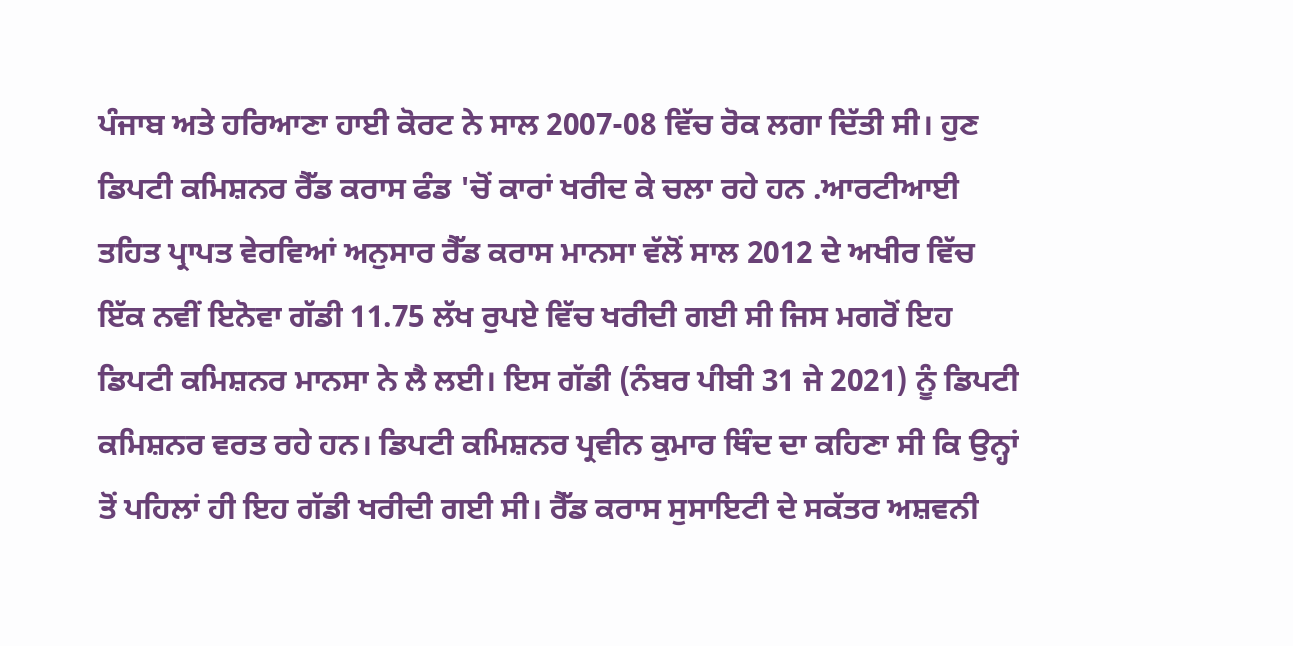ਪੰਜਾਬ ਅਤੇ ਹਰਿਆਣਾ ਹਾਈ ਕੋਰਟ ਨੇ ਸਾਲ 2007-08 ਵਿੱਚ ਰੋਕ ਲਗਾ ਦਿੱਤੀ ਸੀ। ਹੁਣ ਡਿਪਟੀ ਕਮਿਸ਼ਨਰ ਰੈੱਡ ਕਰਾਸ ਫੰਡ 'ਚੋਂ ਕਾਰਾਂ ਖਰੀਦ ਕੇ ਚਲਾ ਰਹੇ ਹਨ .ਆਰਟੀਆਈ ਤਹਿਤ ਪ੍ਰਾਪਤ ਵੇਰਵਿਆਂ ਅਨੁਸਾਰ ਰੈੱਡ ਕਰਾਸ ਮਾਨਸਾ ਵੱਲੋਂ ਸਾਲ 2012 ਦੇ ਅਖੀਰ ਵਿੱਚ ਇੱਕ ਨਵੀਂ ਇਨੋਵਾ ਗੱਡੀ 11.75 ਲੱਖ ਰੁਪਏ ਵਿੱਚ ਖਰੀਦੀ ਗਈ ਸੀ ਜਿਸ ਮਗਰੋਂ ਇਹ ਡਿਪਟੀ ਕਮਿਸ਼ਨਰ ਮਾਨਸਾ ਨੇ ਲੈ ਲਈ। ਇਸ ਗੱਡੀ (ਨੰਬਰ ਪੀਬੀ 31 ਜੇ 2021) ਨੂੰ ਡਿਪਟੀ ਕਮਿਸ਼ਨਰ ਵਰਤ ਰਹੇ ਹਨ। ਡਿਪਟੀ ਕਮਿਸ਼ਨਰ ਪ੍ਰਵੀਨ ਕੁਮਾਰ ਥਿੰਦ ਦਾ ਕਹਿਣਾ ਸੀ ਕਿ ਉਨ੍ਹਾਂ ਤੋਂ ਪਹਿਲਾਂ ਹੀ ਇਹ ਗੱਡੀ ਖਰੀਦੀ ਗਈ ਸੀ। ਰੈੱਡ ਕਰਾਸ ਸੁਸਾਇਟੀ ਦੇ ਸਕੱਤਰ ਅਸ਼ਵਨੀ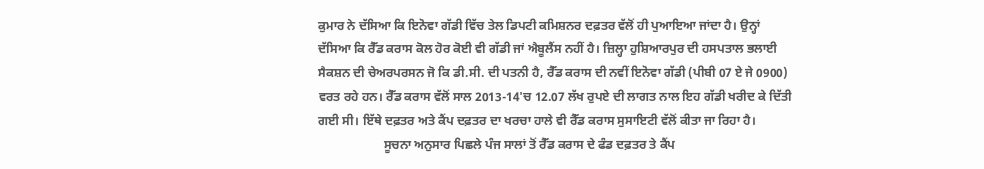ਕੁਮਾਰ ਨੇ ਦੱਸਿਆ ਕਿ ਇਨੋਵਾ ਗੱਡੀ ਵਿੱਚ ਤੇਲ ਡਿਪਟੀ ਕਮਿਸ਼ਨਰ ਦਫ਼ਤਰ ਵੱਲੋਂ ਹੀ ਪੁਆਇਆ ਜਾਂਦਾ ਹੈ। ਉਨ੍ਹਾਂ ਦੱਸਿਆ ਕਿ ਰੈੱਡ ਕਰਾਸ ਕੋਲ ਹੋਰ ਕੋਈ ਵੀ ਗੱਡੀ ਜਾਂ ਐਬੂਲੈਂਸ ਨਹੀਂ ਹੈ। ਜ਼ਿਲ੍ਹਾ ਹੁਸ਼ਿਆਰਪੁਰ ਦੀ ਹਸਪਤਾਲ ਭਲਾਈ ਸੈਕਸ਼ਨ ਦੀ ਚੇਅਰਪਰਸਨ ਜੋ ਕਿ ਡੀ.ਸੀ. ਦੀ ਪਤਨੀ ਹੈ, ਰੈੱਡ ਕਰਾਸ ਦੀ ਨਵੀਂ ਇਨੋਵਾ ਗੱਡੀ (ਪੀਬੀ 07 ਏ ਜੇ 0900) ਵਰਤ ਰਹੇ ਹਨ। ਰੈੱਡ ਕਰਾਸ ਵੱਲੋਂ ਸਾਲ 2013-14'ਚ 12.07 ਲੱਖ ਰੁਪਏ ਦੀ ਲਾਗਤ ਨਾਲ ਇਹ ਗੱਡੀ ਖਰੀਦ ਕੇ ਦਿੱਤੀ ਗਈ ਸੀ। ਇੱਥੇ ਦਫ਼ਤਰ ਅਤੇ ਕੈਂਪ ਦਫ਼ਤਰ ਦਾ ਖਰਚਾ ਹਾਲੇ ਵੀ ਰੈੱਡ ਕਰਾਸ ਸੁਸਾਇਟੀ ਵੱਲੋਂ ਕੀਤਾ ਜਾ ਰਿਹਾ ਹੈ।
                     ਸੂਚਨਾ ਅਨੁਸਾਰ ਪਿਛਲੇ ਪੰਜ ਸਾਲਾਂ ਤੋਂ ਰੈੱਡ ਕਰਾਸ ਦੇ ਫੰਡ ਦਫ਼ਤਰ ਤੇ ਕੈਂਪ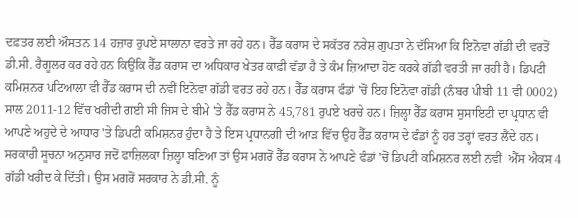ਦਫ਼ਤਰ ਲਈ ਔਸਤਨ 14 ਹਜ਼ਾਰ ਰੁਪਏ ਸਾਲਾਨਾ ਵਰਤੇ ਜਾ ਰਹੇ ਹਨ। ਰੈੱਡ ਕਰਾਸ ਦੇ ਸਕੱਤਰ ਨਰੇਸ਼ ਗੁਪਤਾ ਨੇ ਦੱਸਿਆ ਕਿ ਇਨੋਵਾ ਗੱਡੀ ਦੀ ਵਰਤੋਂ ਡੀ.ਸੀ. ਰੈਗੂਲਰ ਕਰ ਰਹੇ ਹਨ ਕਿਉਂਕਿ ਰੈੱਡ ਕਰਾਸ ਦਾ ਅਧਿਕਾਰ ਖੇਤਰ ਕਾਫ਼ੀ ਵੱਡਾ ਹੈ ਤੇ ਕੰਮ ਜ਼ਿਆਦਾ ਹੋਣ ਕਰਕੇ ਗੱਡੀ ਵਰਤੀ ਜਾ ਰਹੀ ਹੈ। ਡਿਪਟੀ ਕਮਿਸ਼ਨਰ ਪਟਿਆਲਾ ਵੀ ਰੈੱਡ ਕਰਾਸ ਦੀ ਨਵੀਂ ਇਨੋਵਾ ਗੱਡੀ ਵਰਤ ਰਹੇ ਹਨ। ਰੈੱਡ ਕਰਾਸ ਫੰਡਾਂ 'ਚੋਂ ਇਹ ਇਨੋਵਾ ਗੱਡੀ (ਨੰਬਰ ਪੀਬੀ 11 ਵੀ 0002) ਸਾਲ 2011-12 ਵਿੱਚ ਖਰੀਦੀ ਗਈ ਸੀ ਜਿਸ ਦੇ ਬੀਮੇ 'ਤੇ ਰੈੱਡ ਕਰਾਸ ਨੇ 45,781 ਰੁਪਏ ਖਰਚੇ ਹਨ। ਜ਼ਿਲ੍ਹਾ ਰੈੱਡ ਕਰਾਸ ਸੁਸਾਇਟੀ ਦਾ ਪ੍ਰਧਾਨ ਵੀ ਆਪਣੇ ਅਹੁਦੇ ਦੇ ਆਧਾਰ 'ਤੇ ਡਿਪਟੀ ਕਮਿਸ਼ਨਰ ਹੁੰਦਾ ਹੈ ਤੇ ਇਸ ਪ੍ਰਧਾਨਗੀ ਦੀ ਆੜ ਵਿੱਚ ਉਹ ਰੈੱਡ ਕਰਾਸ ਦੇ ਫੰਡਾਂ ਨੂੰ ਹਰ ਤਰ੍ਹਾਂ ਵਰਤ ਲੈਂਦੇ ਹਨ। ਸਰਕਾਰੀ ਸੂਚਨਾ ਅਨੁਸਾਰ ਜਦੋਂ ਫਾਜ਼ਿਲਕਾ ਜ਼ਿਲ੍ਹਾ ਬਣਿਆ ਤਾਂ ਉਸ ਮਗਰੋਂ ਰੈੱਡ ਕਰਾਸ ਨੇ ਆਪਣੇ ਫੰਡਾਂ 'ਚੋਂ ਡਿਪਟੀ ਕਮਿਸ਼ਨਰ ਲਈ ਨਵੀਂ  ਐੱਸ ਐਕਸ 4 ਗੱਡੀ ਖਰੀਦ ਕੇ ਦਿੱਤੀ। ਉਸ ਮਗਰੋਂ ਸਰਕਾਰ ਨੇ ਡੀ.ਸੀ. ਨੂੰ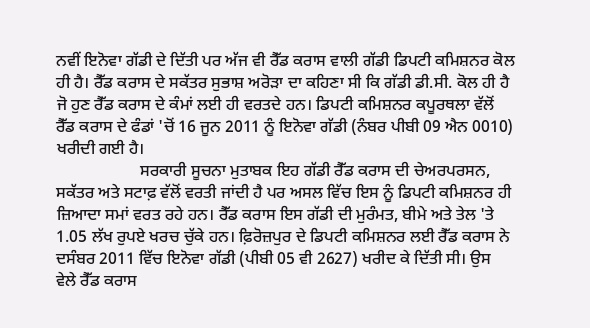ਨਵੀਂ ਇਨੋਵਾ ਗੱਡੀ ਦੇ ਦਿੱਤੀ ਪਰ ਅੱਜ ਵੀ ਰੈੱਡ ਕਰਾਸ ਵਾਲੀ ਗੱਡੀ ਡਿਪਟੀ ਕਮਿਸ਼ਨਰ ਕੋਲ ਹੀ ਹੈ। ਰੈੱਡ ਕਰਾਸ ਦੇ ਸਕੱਤਰ ਸੁਭਾਸ਼ ਅਰੋੜਾ ਦਾ ਕਹਿਣਾ ਸੀ ਕਿ ਗੱਡੀ ਡੀ.ਸੀ. ਕੋਲ ਹੀ ਹੈ ਜੋ ਹੁਣ ਰੈੱਡ ਕਰਾਸ ਦੇ ਕੰਮਾਂ ਲਈ ਹੀ ਵਰਤਦੇ ਹਨ। ਡਿਪਟੀ ਕਮਿਸ਼ਨਰ ਕਪੂਰਥਲਾ ਵੱਲੋਂ ਰੈੱਡ ਕਰਾਸ ਦੇ ਫੰਡਾਂ 'ਚੋਂ 16 ਜੂਨ 2011 ਨੂੰ ਇਨੋਵਾ ਗੱਡੀ (ਨੰਬਰ ਪੀਬੀ 09 ਐਨ 0010) ਖਰੀਦੀ ਗਈ ਹੈ।
                    ਸਰਕਾਰੀ ਸੂਚਨਾ ਮੁਤਾਬਕ ਇਹ ਗੱਡੀ ਰੈੱਡ ਕਰਾਸ ਦੀ ਚੇਅਰਪਰਸਨ, ਸਕੱਤਰ ਅਤੇ ਸਟਾਫ਼ ਵੱਲੋਂ ਵਰਤੀ ਜਾਂਦੀ ਹੈ ਪਰ ਅਸਲ ਵਿੱਚ ਇਸ ਨੂੰ ਡਿਪਟੀ ਕਮਿਸ਼ਨਰ ਹੀ ਜ਼ਿਆਦਾ ਸਮਾਂ ਵਰਤ ਰਹੇ ਹਨ। ਰੈੱਡ ਕਰਾਸ ਇਸ ਗੱਡੀ ਦੀ ਮੁਰੰਮਤ, ਬੀਮੇ ਅਤੇ ਤੇਲ 'ਤੇ 1.05 ਲੱਖ ਰੁਪਏ ਖਰਚ ਚੁੱਕੇ ਹਨ। ਫ਼ਿਰੋਜ਼ਪੁਰ ਦੇ ਡਿਪਟੀ ਕਮਿਸ਼ਨਰ ਲਈ ਰੈੱਡ ਕਰਾਸ ਨੇ ਦਸੰਬਰ 2011 ਵਿੱਚ ਇਨੋਵਾ ਗੱਡੀ (ਪੀਬੀ 05 ਵੀ 2627) ਖਰੀਦ ਕੇ ਦਿੱਤੀ ਸੀ। ਉਸ ਵੇਲੇ ਰੈੱਡ ਕਰਾਸ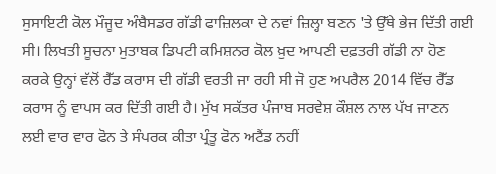ਸੁਸਾਇਟੀ ਕੋਲ ਮੌਜੂਦ ਅੰਬੈਸਡਰ ਗੱਡੀ ਫਾਜ਼ਿਲਕਾ ਦੇ ਨਵਾਂ ਜ਼ਿਲ੍ਹਾ ਬਣਨ 'ਤੇ ਉੱਥੇ ਭੇਜ ਦਿੱਤੀ ਗਈ ਸੀ। ਲਿਖਤੀ ਸੂਚਨਾ ਮੁਤਾਬਕ ਡਿਪਟੀ ਕਮਿਸ਼ਨਰ ਕੋਲ ਖ਼ੁਦ ਆਪਣੀ ਦਫ਼ਤਰੀ ਗੱਡੀ ਨਾ ਹੋਣ ਕਰਕੇ ਉਨ੍ਹਾਂ ਵੱਲੋਂ ਰੈੱਡ ਕਰਾਸ ਦੀ ਗੱਡੀ ਵਰਤੀ ਜਾ ਰਹੀ ਸੀ ਜੋ ਹੁਣ ਅਪਰੈਲ 2014 ਵਿੱਚ ਰੈੱਡ ਕਰਾਸ ਨੂੰ ਵਾਪਸ ਕਰ ਦਿੱਤੀ ਗਈ ਹੈ। ਮੁੱਖ ਸਕੱਤਰ ਪੰਜਾਬ ਸਰਵੇਸ਼ ਕੌਸ਼ਲ ਨਾਲ ਪੱਖ ਜਾਣਨ ਲਈ ਵਾਰ ਵਾਰ ਫੋਨ ਤੇ ਸੰਪਰਕ ਕੀਤਾ ਪ੍ਰੰਤੂ ਫੋਨ ਅਟੈਂਡ ਨਹੀਂ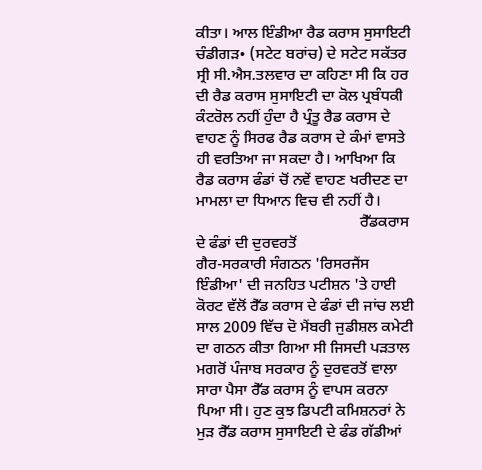ਕੀਤਾ। ਆਲ ਇੰਡੀਆ ਰੈਡ ਕਰਾਸ ਸੁਸਾਇਟੀ ਚੰਡੀਗੜ• (ਸਟੇਟ ਬਰਾਂਚ) ਦੇ ਸਟੇਟ ਸਕੱਤਰ ਸ੍ਰੀ ਸੀ.ਐਸ.ਤਲਵਾਰ ਦਾ ਕਹਿਣਾ ਸੀ ਕਿ ਹਰ ਦੀ ਰੈਡ ਕਰਾਸ ਸੁਸਾਇਟੀ ਦਾ ਕੋਲ ਪ੍ਰਬੰਧਕੀ ਕੰਟਰੋਲ ਨਹੀਂ ਹੁੰਦਾ ਹੈ ਪ੍ਰੰਤੂ ਰੈਡ ਕਰਾਸ ਦੇ ਵਾਹਣ ਨੂੰ ਸਿਰਫ ਰੈਡ ਕਰਾਸ ਦੇ ਕੰਮਾਂ ਵਾਸਤੇ ਹੀ ਵਰਤਿਆ ਜਾ ਸਕਦਾ ਹੈ। ਆਖਿਆ ਕਿ ਰੈਡ ਕਰਾਸ ਫੰਡਾਂ ਚੋਂ ਨਵੇਂ ਵਾਹਣ ਖਰੀਦਣ ਦਾ ਮਾਮਲਾ ਦਾ ਧਿਆਨ ਵਿਚ ਵੀ ਨਹੀਂ ਹੈ।
                                          ਰੈੱਡਕਰਾਸ ਦੇ ਫੰਡਾਂ ਦੀ ਦੁਰਵਰਤੋਂ
ਗੈਰ-ਸਰਕਾਰੀ ਸੰਗਠਨ 'ਰਿਸਰਜੈਂਸ ਇੰਡੀਆ' ਦੀ ਜਨਹਿਤ ਪਟੀਸ਼ਨ 'ਤੇ ਹਾਈ ਕੋਰਟ ਵੱਲੋਂ ਰੈੱਡ ਕਰਾਸ ਦੇ ਫੰਡਾਂ ਦੀ ਜਾਂਚ ਲਈ ਸਾਲ 2009 ਵਿੱਚ ਦੋ ਮੈਂਬਰੀ ਜੁਡੀਸ਼ਲ ਕਮੇਟੀ ਦਾ ਗਠਨ ਕੀਤਾ ਗਿਆ ਸੀ ਜਿਸਦੀ ਪੜਤਾਲ ਮਗਰੋਂ ਪੰਜਾਬ ਸਰਕਾਰ ਨੂੰ ਦੁਰਵਰਤੋਂ ਵਾਲਾ ਸਾਰਾ ਪੈਸਾ ਰੈੱਡ ਕਰਾਸ ਨੂੰ ਵਾਪਸ ਕਰਨਾ ਪਿਆ ਸੀ। ਹੁਣ ਕੁਝ ਡਿਪਟੀ ਕਮਿਸ਼ਨਰਾਂ ਨੇ ਮੁੜ ਰੈੱਡ ਕਰਾਸ ਸੁਸਾਇਟੀ ਦੇ ਫੰਡ ਗੱਡੀਆਂ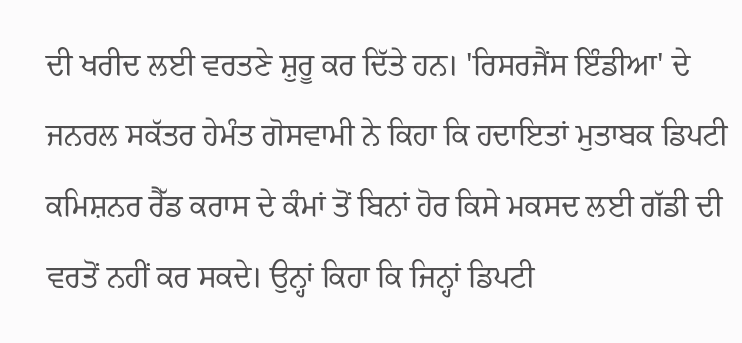ਦੀ ਖਰੀਦ ਲਈ ਵਰਤਣੇ ਸ਼ੁਰੂ ਕਰ ਦਿੱਤੇ ਹਨ। 'ਰਿਸਰਜੈਂਸ ਇੰਡੀਆ' ਦੇ ਜਨਰਲ ਸਕੱਤਰ ਹੇਮੰਤ ਗੋਸਵਾਮੀ ਨੇ ਕਿਹਾ ਕਿ ਹਦਾਇਤਾਂ ਮੁਤਾਬਕ ਡਿਪਟੀ ਕਮਿਸ਼ਨਰ ਰੈੱਡ ਕਰਾਸ ਦੇ ਕੰਮਾਂ ਤੋਂ ਬਿਨਾਂ ਹੋਰ ਕਿਸੇ ਮਕਸਦ ਲਈ ਗੱਡੀ ਦੀ ਵਰਤੋਂ ਨਹੀਂ ਕਰ ਸਕਦੇ। ਉਨ੍ਹਾਂ ਕਿਹਾ ਕਿ ਜਿਨ੍ਹਾਂ ਡਿਪਟੀ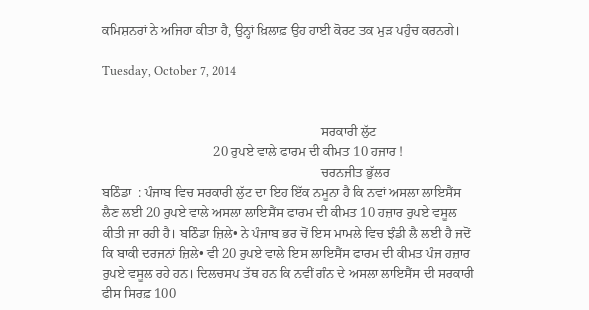ਕਮਿਸ਼ਨਰਾਂ ਨੇ ਅਜਿਹਾ ਕੀਤਾ ਹੈ, ਉਨ੍ਹਾਂ ਖ਼ਿਲਾਫ਼ ਉਹ ਹਾਈ ਕੋਰਟ ਤਕ ਮੁੜ ਪਹੁੰਚ ਕਰਨਗੇ।

Tuesday, October 7, 2014


                                                                 ਸਰਕਾਰੀ ਲੁੱਟ
                                 20 ਰੁਪਏ ਵਾਲੇ ਫਾਰਮ ਦੀ ਕੀਮਤ 10 ਹਜਾਰ !
                                                                 ਚਰਨਜੀਤ ਭੁੱਲਰ
ਬਠਿੰਡਾ  : ਪੰਜਾਬ ਵਿਚ ਸਰਕਾਰੀ ਲੁੱਟ ਦਾ ਇਹ ਇੱਕ ਨਮੂਨਾ ਹੈ ਕਿ ਨਵਾਂ ਅਸਲਾ ਲਾਇਸੈਂਸ ਲੈਣ ਲਈ 20 ਰੁਪਏ ਵਾਲੇ ਅਸਲਾ ਲਾਇਸੈਂਸ ਫਾਰਮ ਦੀ ਕੀਮਤ 10 ਹਜ਼ਾਰ ਰੁਪਏ ਵਸੂਲ ਕੀਤੀ ਜਾ ਰਹੀ ਹੈ। ਬਠਿੰਡਾ ਜ਼ਿਲੇ• ਨੇ ਪੰਜਾਬ ਭਰ ਚੋਂ ਇਸ ਮਾਮਲੇ ਵਿਚ ਝੰਡੀ ਲੈ ਲਈ ਹੈ ਜਦੋਂ ਕਿ ਬਾਕੀ ਦਰਜਨਾਂ ਜ਼ਿਲੇ• ਵੀ 20 ਰੁਪਏ ਵਾਲੇ ਇਸ ਲਾਇਸੈਂਸ ਫਾਰਮ ਦੀ ਕੀਮਤ ਪੰਜ ਹਜ਼ਾਰ ਰੁਪਏ ਵਸੂਲ ਰਹੇ ਹਨ। ਦਿਲਚਸਪ ਤੱਥ ਹਨ ਕਿ ਨਵੀਂ ਗੰਨ ਦੇ ਅਸਲਾ ਲਾਇਸੈਂਸ ਦੀ ਸਰਕਾਰੀ ਫੀਸ ਸਿਰਫ਼ 100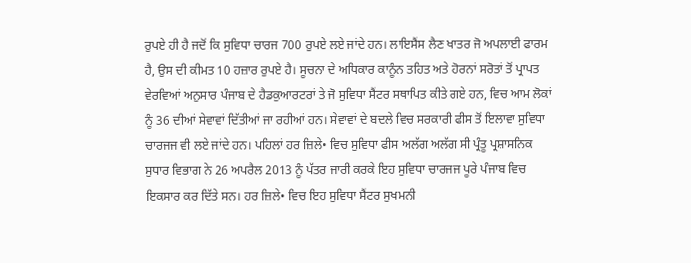ਰੁਪਏ ਹੀ ਹੈ ਜਦੋਂ ਕਿ ਸੁਵਿਧਾ ਚਾਰਜ 700 ਰੁਪਏ ਲਏ ਜਾਂਦੇ ਹਨ। ਲਾਇਸੈਂਸ ਲੈਣ ਖਾਤਰ ਜੋ ਅਪਲਾਈ ਫਾਰਮ ਹੈ, ਉਸ ਦੀ ਕੀਮਤ 10 ਹਜ਼ਾਰ ਰੁਪਏ ਹੈ। ਸੂਚਨਾ ਦੇ ਅਧਿਕਾਰ ਕਾਨੂੰਨ ਤਹਿਤ ਅਤੇ ਹੋਰਨਾਂ ਸਰੋਤਾਂ ਤੋਂ ਪ੍ਰਾਪਤ ਵੇਰਵਿਆਂ ਅਨੁਸਾਰ ਪੰਜਾਬ ਦੇ ਹੈਡਕੁਆਰਟਰਾਂ ਤੇ ਜੋ ਸੁਵਿਧਾ ਸੈਂਟਰ ਸਥਾਪਿਤ ਕੀਤੇ ਗਏ ਹਨ, ਵਿਚ ਆਮ ਲੋਕਾਂ ਨੂੰ 36 ਦੀਆਂ ਸੇਵਾਵਾਂ ਦਿੱਤੀਆਂ ਜਾ ਰਹੀਆਂ ਹਨ। ਸੇਵਾਵਾਂ ਦੇ ਬਦਲੇ ਵਿਚ ਸਰਕਾਰੀ ਫੀਸ ਤੋਂ ਇਲਾਵਾ ਸੁਵਿਧਾ ਚਾਰਜਜ ਵੀ ਲਏ ਜਾਂਦੇ ਹਨ। ਪਹਿਲਾਂ ਹਰ ਜ਼ਿਲੇ• ਵਿਚ ਸੁਵਿਧਾ ਫੀਸ ਅਲੱਗ ਅਲੱਗ ਸੀ ਪ੍ਰੰਤੂ ਪ੍ਰਸ਼ਾਸਨਿਕ ਸੁਧਾਰ ਵਿਭਾਗ ਨੇ 26 ਅਪਰੈਲ 2013 ਨੂੰ ਪੱਤਰ ਜਾਰੀ ਕਰਕੇ ਇਹ ਸੁਵਿਧਾ ਚਾਰਜਜ ਪੂਰੇ ਪੰਜਾਬ ਵਿਚ ਇਕਸਾਰ ਕਰ ਦਿੱਤੇ ਸਨ। ਹਰ ਜ਼ਿਲੇ• ਵਿਚ ਇਹ ਸੁਵਿਧਾ ਸੈਂਟਰ ਸੁਖਮਨੀ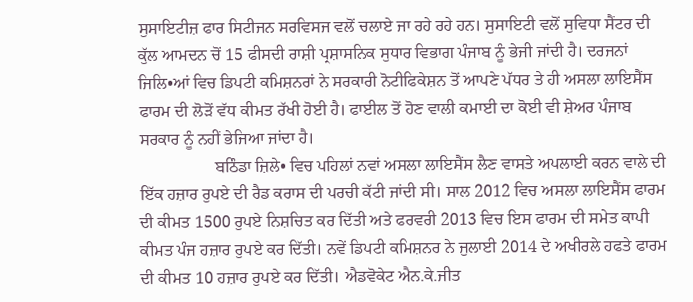ਸੁਸਾਇਟੀਜ਼ ਫਾਰ ਸਿਟੀਜਨ ਸਰਵਿਸਜ ਵਲੋਂ ਚਲਾਏ ਜਾ ਰਹੇ ਰਹੇ ਹਨ। ਸੁਸਾਇਟੀ ਵਲੋਂ ਸੁਵਿਧਾ ਸੈਂਟਰ ਦੀ ਕੁੱਲ ਆਮਦਨ ਚੋਂ 15 ਫੀਸਦੀ ਰਾਸ਼ੀ ਪ੍ਰਸ਼ਾਸਨਿਕ ਸੁਧਾਰ ਵਿਭਾਗ ਪੰਜਾਬ ਨੂੰ ਭੇਜੀ ਜਾਂਦੀ ਹੈ। ਦਰਜਨਾਂ ਜਿਲਿ•ਆਂ ਵਿਚ ਡਿਪਟੀ ਕਮਿਸ਼ਨਰਾਂ ਨੇ ਸਰਕਾਰੀ ਨੋਟੀਫਿਕੇਸ਼ਨ ਤੋਂ ਆਪਣੇ ਪੱਧਰ ਤੇ ਹੀ ਅਸਲਾ ਲਾਇਸੈਂਸ ਫਾਰਮ ਦੀ ਲੋੜੋਂ ਵੱਧ ਕੀਮਤ ਰੱਖੀ ਹੋਈ ਹੈ। ਫਾਈਲ ਤੋਂ ਹੋਣ ਵਾਲੀ ਕਮਾਈ ਦਾ ਕੋਈ ਵੀ ਸ਼ੇਅਰ ਪੰਜਾਬ ਸਰਕਾਰ ਨੂੰ ਨਹੀਂ ਭੇਜਿਆ ਜਾਂਦਾ ਹੈ।
                  ਬਠਿੰਡਾ ਜ਼ਿਲੇ• ਵਿਚ ਪਹਿਲਾਂ ਨਵਾਂ ਅਸਲਾ ਲਾਇਸੈਂਸ ਲੈਣ ਵਾਸਤੇ ਅਪਲਾਈ ਕਰਨ ਵਾਲੇ ਦੀ ਇੱਕ ਹਜ਼ਾਰ ਰੁਪਏ ਦੀ ਰੈਡ ਕਰਾਸ ਦੀ ਪਰਚੀ ਕੱਟੀ ਜਾਂਦੀ ਸੀ। ਸਾਲ 2012 ਵਿਚ ਅਸਲਾ ਲਾਇਸੈਂਸ ਫਾਰਮ ਦੀ ਕੀਮਤ 1500 ਰੁਪਏ ਨਿਸ਼ਚਿਤ ਕਰ ਦਿੱਤੀ ਅਤੇ ਫਰਵਰੀ 2013 ਵਿਚ ਇਸ ਫਾਰਮ ਦੀ ਸਮੇਤ ਕਾਪੀ ਕੀਮਤ ਪੰਜ ਹਜ਼ਾਰ ਰੁਪਏ ਕਰ ਦਿੱਤੀ। ਨਵੇਂ ਡਿਪਟੀ ਕਮਿਸ਼ਨਰ ਨੇ ਜੁਲਾਈ 2014 ਦੇ ਅਖੀਰਲੇ ਹਫਤੇ ਫਾਰਮ ਦੀ ਕੀਮਤ 10 ਹਜ਼ਾਰ ਰੁਪਏ ਕਰ ਦਿੱਤੀ। ਐਡਵੋਕੇਟ ਐਨ.ਕੇ.ਜੀਤ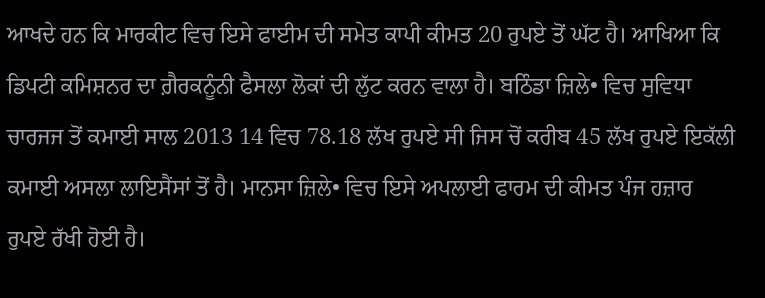ਆਖਦੇ ਹਨ ਕਿ ਮਾਰਕੀਟ ਵਿਚ ਇਸੇ ਫਾਈਮ ਦੀ ਸਮੇਤ ਕਾਪੀ ਕੀਮਤ 20 ਰੁਪਏ ਤੋਂ ਘੱਟ ਹੈ। ਆਖਿਆ ਕਿ ਡਿਪਟੀ ਕਮਿਸ਼ਨਰ ਦਾ ਗ਼ੈਰਕਨੂੰਨੀ ਫੈਸਲਾ ਲੋਕਾਂ ਦੀ ਲੁੱਟ ਕਰਨ ਵਾਲਾ ਹੈ। ਬਠਿੰਡਾ ਜ਼ਿਲੇ• ਵਿਚ ਸੁਵਿਧਾ ਚਾਰਜਜ ਤੋਂ ਕਮਾਈ ਸਾਲ 2013 14 ਵਿਚ 78.18 ਲੱਖ ਰੁਪਏ ਸੀ ਜਿਸ ਚੋਂ ਕਰੀਬ 45 ਲੱਖ ਰੁਪਏ ਇਕੱਲੀ ਕਮਾਈ ਅਸਲਾ ਲਾਇਸੈਂਸਾਂ ਤੋਂ ਹੈ। ਮਾਨਸਾ ਜ਼ਿਲੇ• ਵਿਚ ਇਸੇ ਅਪਲਾਈ ਫਾਰਮ ਦੀ ਕੀਮਤ ਪੰਜ ਹਜ਼ਾਰ ਰੁਪਏ ਰੱਖੀ ਹੋਈ ਹੈ।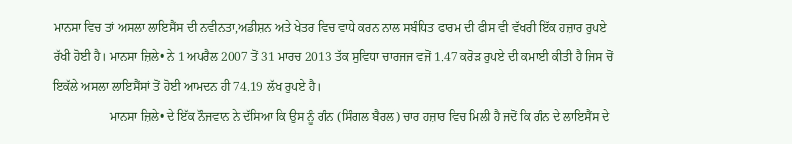ਮਾਨਸਾ ਵਿਚ ਤਾਂ ਅਸਲਾ ਲਾਇਸੈਂਸ ਦੀ ਨਵੀਨਤਾ,ਅਡੀਸ਼ਨ ਅਤੇ ਖੇਤਰ ਵਿਚ ਵਾਧੇ ਕਰਨ ਨਾਲ ਸਬੰਧਿਤ ਫਾਰਮ ਦੀ ਫੀਸ ਵੀ ਵੱਖਰੀ ਇੱਕ ਹਜ਼ਾਰ ਰੁਪਏ ਰੱਖੀ ਹੋਈ ਹੈ। ਮਾਨਸਾ ਜ਼ਿਲੇ• ਨੇ 1 ਅਪਰੈਲ 2007 ਤੋਂ 31 ਮਾਰਚ 2013 ਤੱਕ ਸੁਵਿਧਾ ਚਾਰਜਜ ਵਜੋਂ 1.47 ਕਰੋੜ ਰੁਪਏ ਦੀ ਕਮਾਈ ਕੀਤੀ ਹੈ ਜਿਸ ਚੋਂ ਇਕੱਲੇ ਅਸਲਾ ਲਾਇਸੈਂਸਾਂ ਤੋਂ ਹੋਈ ਆਮਦਨ ਹੀ 74.19 ਲੱਖ ਰੁਪਏ ਹੈ।
                  ਮਾਨਸਾ ਜ਼ਿਲੇ• ਦੇ ਇੱਕ ਨੌਜਵਾਨ ਨੇ ਦੱਸਿਆ ਕਿ ਉਸ ਨੂੰ ਗੰਨ (ਸਿੰਗਲ ਬੈਰਲ) ਚਾਰ ਹਜ਼ਾਰ ਵਿਚ ਮਿਲੀ ਹੈ ਜਦੋਂ ਕਿ ਗੰਨ ਦੇ ਲਾਇਸੈਂਸ ਦੇ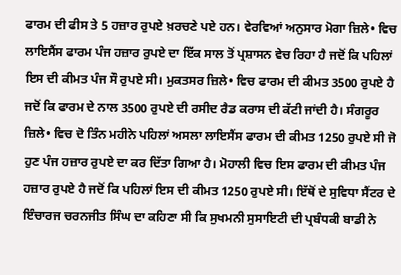ਫਾਰਮ ਦੀ ਫੀਸ ਤੇ 5 ਹਜ਼ਾਰ ਰੁਪਏ ਖ਼ਰਚਣੇ ਪਏ ਹਨ। ਵੇਰਵਿਆਂ ਅਨੁਸਾਰ ਮੋਗਾ ਜ਼ਿਲੇ• ਵਿਚ ਲਾਇਸੈਂਸ ਫਾਰਮ ਪੰਜ ਹਜ਼ਾਰ ਰੁਪਏ ਦਾ ਇੱਕ ਸਾਲ ਤੋਂ ਪ੍ਰਸ਼ਾਸਨ ਵੇਚ ਰਿਹਾ ਹੈ ਜਦੋਂ ਕਿ ਪਹਿਲਾਂ ਇਸ ਦੀ ਕੀਮਤ ਪੰਜ ਸੌ ਰੁਪਏ ਸੀ। ਮੁਕਤਸਰ ਜ਼ਿਲੇ• ਵਿਚ ਫਾਰਮ ਦੀ ਕੀਮਤ 3500 ਰੁਪਏ ਹੈ ਜਦੋਂ ਕਿ ਫਾਰਮ ਦੇ ਨਾਲ 3500 ਰੁਪਏ ਦੀ ਰਸੀਦ ਰੈਡ ਕਰਾਸ ਦੀ ਕੱਟੀ ਜਾਂਦੀ ਹੈ। ਸੰਗਰੂਰ ਜ਼ਿਲੇ• ਵਿਚ ਦੋ ਤਿੰਨ ਮਹੀਨੇ ਪਹਿਲਾਂ ਅਸਲਾ ਲਾਇਸੈਂਸ ਫਾਰਮ ਦੀ ਕੀਮਤ 1250 ਰੁਪਏ ਸੀ ਜੋ ਹੁਣ ਪੰਜ ਹਜ਼ਾਰ ਰੁਪਏ ਦਾ ਕਰ ਦਿੱਤਾ ਗਿਆ ਹੈ। ਮੋਹਾਲੀ ਵਿਚ ਇਸ ਫਾਰਮ ਦੀ ਕੀਮਤ ਪੰਜ ਹਜ਼ਾਰ ਰੁਪਏ ਹੈ ਜਦੋਂ ਕਿ ਪਹਿਲਾਂ ਇਸ ਦੀ ਕੀਮਤ 1250 ਰੁਪਏ ਸੀ। ਇੱਥੋਂ ਦੇ ਸੁਵਿਧਾ ਸੈਂਟਰ ਦੇ ਇੰਚਾਰਜ ਚਰਨਜੀਤ ਸਿੰਘ ਦਾ ਕਹਿਣਾ ਸੀ ਕਿ ਸੁਖਮਨੀ ਸੁਸਾਇਟੀ ਦੀ ਪ੍ਰਬੰਧਕੀ ਬਾਡੀ ਨੇ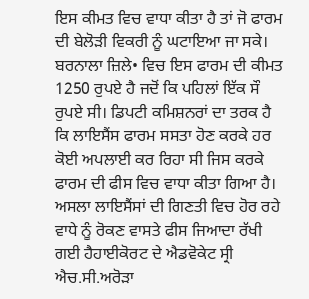ਇਸ ਕੀਮਤ ਵਿਚ ਵਾਧਾ ਕੀਤਾ ਹੈ ਤਾਂ ਜੋ ਫਾਰਮ ਦੀ ਬੇਲੋੜੀ ਵਿਕਰੀ ਨੂੰ ਘਟਾਇਆ ਜਾ ਸਕੇ। ਬਰਨਾਲਾ ਜ਼ਿਲੇ• ਵਿਚ ਇਸ ਫਾਰਮ ਦੀ ਕੀਮਤ 1250 ਰੁਪਏ ਹੈ ਜਦੋਂ ਕਿ ਪਹਿਲਾਂ ਇੱਕ ਸੌ ਰੁਪਏ ਸੀ। ਡਿਪਟੀ ਕਮਿਸ਼ਨਰਾਂ ਦਾ ਤਰਕ ਹੈ ਕਿ ਲਾਇਸੈਂਸ ਫਾਰਮ ਸਸਤਾ ਹੋਣ ਕਰਕੇ ਹਰ ਕੋਈ ਅਪਲਾਈ ਕਰ ਰਿਹਾ ਸੀ ਜਿਸ ਕਰਕੇ ਫਾਰਮ ਦੀ ਫੀਸ ਵਿਚ ਵਾਧਾ ਕੀਤਾ ਗਿਆ ਹੈ। ਅਸਲਾ ਲਾਇਸੈਂਸਾਂ ਦੀ ਗਿਣਤੀ ਵਿਚ ਹੋਰ ਰਹੇ ਵਾਧੇ ਨੂੰ ਰੋਕਣ ਵਾਸਤੇ ਫੀਸ ਜਿਆਦਾ ਰੱਖੀ ਗਈ ਹੈਹਾਈਕੋਰਟ ਦੇ ਐਡਵੋਕੇਟ ਸ੍ਰੀ ਐਚ.ਸੀ.ਅਰੋੜਾ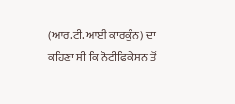(ਆਰ.ਟੀ.ਆਈ ਕਾਰਕੁੰਨ) ਦਾ ਕਹਿਣਾ ਸੀ ਕਿ ਨੋਟੀਫਿਕੇਸਨ ਤੋਂ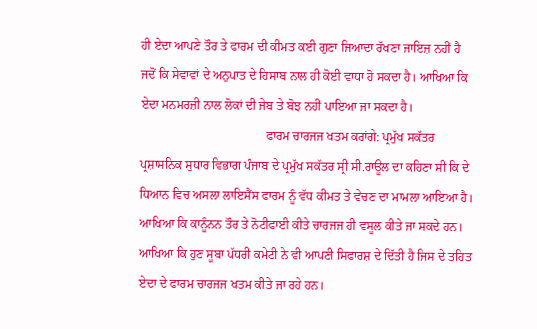ਹੀ ਏਦਾ ਆਪਣੇ ਤੌਰ ਤੇ ਫਾਰਮ ਦੀ ਕੀਮਤ ਕਈ ਗੁਣਾ ਜਿਆਦਾ ਰੱਖਣਾ ਜਾਇਜ਼ ਨਹੀਂ ਹੈ ਜਦੋਂ ਕਿ ਸੇਵਾਵਾਂ ਦੇ ਅਨੁਪਾਤ ਦੇ ਹਿਸਾਬ ਨਾਲ ਹੀ ਕੋਈ ਵਾਧਾ ਹੋ ਸਕਦਾ ਹੈ। ਆਖਿਆ ਕਿ ਏਦਾ ਮਨਮਰਜ਼ੀ ਨਾਲ ਲੋਕਾਂ ਦੀ ਜੇਬ ਤੇ ਬੋਝ ਨਹੀਂ ਪਾਇਆ ਜਾ ਸਕਦਾ ਹੈ।
                                        ਫਾਰਮ ਚਾਰਜਜ ਖਤਮ ਕਰਾਂਗੇ: ਪ੍ਰਮੁੱਖ ਸਕੱਤਰ
ਪ੍ਰਸ਼ਾਸਨਿਕ ਸੁਧਾਰ ਵਿਭਾਗ ਪੰਜਾਬ ਦੇ ਪ੍ਰਮੁੱਖ ਸਕੱਤਰ ਸ੍ਰੀ ਸੀ.ਰਾਊਲ ਦਾ ਕਹਿਣਾ ਸੀ ਕਿ ਦੇ ਧਿਆਨ ਵਿਚ ਅਸਲਾ ਲਾਇਸੈਂਸ ਫਾਰਮ ਨੂੰ ਵੱਧ ਕੀਮਤ ਤੇ ਵੇਚਣ ਦਾ ਮਾਮਲਾ ਆਇਆ ਹੈ। ਆਖਿਆ ਕਿ ਕਾਨੂੰਨਨ ਤੌਰ ਤੇ ਨੋਟੀਫਾਈ ਕੀਤੇ ਚਾਰਜਜ ਹੀ ਵਸੂਲ ਕੀਤੇ ਜਾ ਸਕਦੇ ਹਨ। ਆਖਿਆ ਕਿ ਹੁਣ ਸੂਬਾ ਪੱਧਰੀ ਕਮੇਟੀ ਨੇ ਵੀ ਆਪਣੀ ਸਿਫਾਰਸ਼ ਦੇ ਦਿੱਤੀ ਹੈ ਜਿਸ ਦੇ ਤਹਿਤ ਏਦਾ ਦੇ ਫਾਰਮ ਚਾਰਜਜ ਖਤਮ ਕੀਤੇ ਜਾ ਰਹੇ ਹਨ।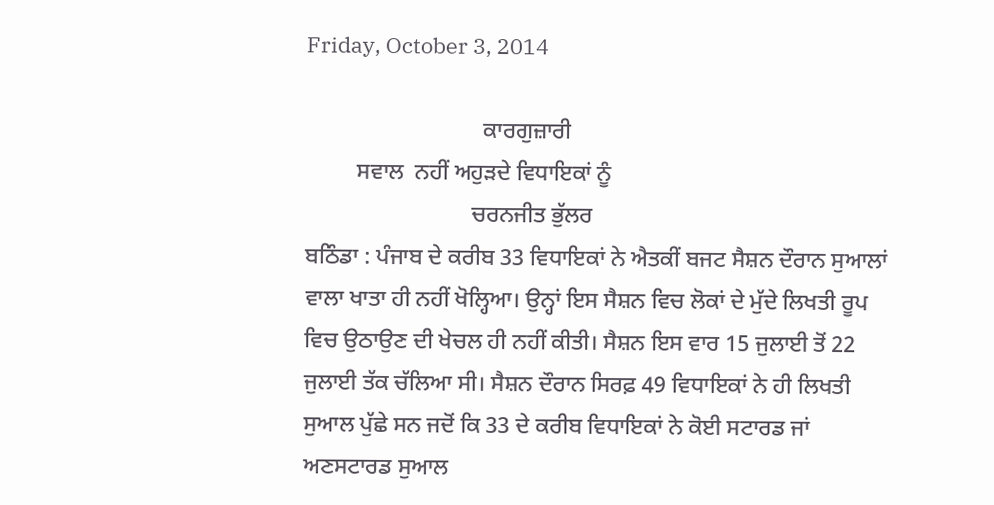Friday, October 3, 2014

                               ਕਾਰਗੁਜ਼ਾਰੀ
         ਸਵਾਲ  ਨਹੀਂ ਅਹੁੜਦੇ ਵਿਧਾਇਕਾਂ ਨੂੰ
                             ਚਰਨਜੀਤ ਭੁੱਲਰ
ਬਠਿੰਡਾ : ਪੰਜਾਬ ਦੇ ਕਰੀਬ 33 ਵਿਧਾਇਕਾਂ ਨੇ ਐਤਕੀਂ ਬਜਟ ਸੈਸ਼ਨ ਦੌਰਾਨ ਸੁਆਲਾਂ ਵਾਲਾ ਖਾਤਾ ਹੀ ਨਹੀਂ ਖੋਲ੍ਹਿਆ। ਉਨ੍ਹਾਂ ਇਸ ਸੈਸ਼ਨ ਵਿਚ ਲੋਕਾਂ ਦੇ ਮੁੱਦੇ ਲਿਖਤੀ ਰੂਪ ਵਿਚ ਉਠਾਉਣ ਦੀ ਖੇਚਲ ਹੀ ਨਹੀਂ ਕੀਤੀ। ਸੈਸ਼ਨ ਇਸ ਵਾਰ 15 ਜੁਲਾਈ ਤੋਂ 22  ਜੁਲਾਈ ਤੱਕ ਚੱਲਿਆ ਸੀ। ਸੈਸ਼ਨ ਦੌਰਾਨ ਸਿਰਫ਼ 49 ਵਿਧਾਇਕਾਂ ਨੇ ਹੀ ਲਿਖਤੀ ਸੁਆਲ ਪੁੱਛੇ ਸਨ ਜਦੋਂ ਕਿ 33 ਦੇ ਕਰੀਬ ਵਿਧਾਇਕਾਂ ਨੇ ਕੋਈ ਸਟਾਰਡ ਜਾਂ ਅਣਸਟਾਰਡ ਸੁਆਲ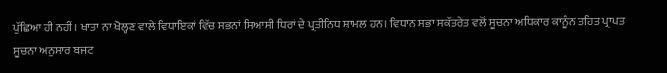ਪੁੱਛਿਆ ਹੀ ਨਹੀਂ। ਖਾਤਾ ਨਾ ਖੋਲ੍ਹਣ ਵਾਲੇ ਵਿਧਾਇਕਾਂ ਵਿੱਚ ਸਭਨਾਂ ਸਿਆਸੀ ਧਿਰਾਂ ਦੇ ਪ੍ਰਤੀਨਿਧ ਸ਼ਾਮਲ ਹਨ। ਵਿਧਾਨ ਸਭਾ ਸਕੱਤਰੇਤ ਵਲੋਂ ਸੂਚਨਾ ਅਧਿਕਾਰ ਕਾਨੂੰਨ ਤਹਿਤ ਪ੍ਰਾਪਤ ਸੂਚਨਾ ਅਨੁਸਾਰ ਬਜਟ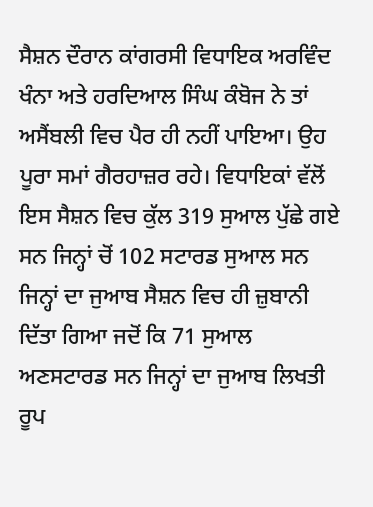ਸੈਸ਼ਨ ਦੌਰਾਨ ਕਾਂਗਰਸੀ ਵਿਧਾਇਕ ਅਰਵਿੰਦ ਖੰਨਾ ਅਤੇ ਹਰਦਿਆਲ ਸਿੰਘ ਕੰਬੋਜ ਨੇ ਤਾਂ ਅਸੈਂਬਲੀ ਵਿਚ ਪੈਰ ਹੀ ਨਹੀਂ ਪਾਇਆ। ਉਹ ਪੂਰਾ ਸਮਾਂ ਗੈਰਹਾਜ਼ਰ ਰਹੇ। ਵਿਧਾਇਕਾਂ ਵੱਲੋਂ ਇਸ ਸੈਸ਼ਨ ਵਿਚ ਕੁੱਲ 319 ਸੁਆਲ ਪੁੱਛੇ ਗਏ ਸਨ ਜਿਨ੍ਹਾਂ ਚੋਂ 102 ਸਟਾਰਡ ਸੁਆਲ ਸਨ ਜਿਨ੍ਹਾਂ ਦਾ ਜੁਆਬ ਸੈਸ਼ਨ ਵਿਚ ਹੀ ਜ਼ੁਬਾਨੀ ਦਿੱਤਾ ਗਿਆ ਜਦੋਂ ਕਿ 71 ਸੁਆਲ ਅਣਸਟਾਰਡ ਸਨ ਜਿਨ੍ਹਾਂ ਦਾ ਜੁਆਬ ਲਿਖਤੀ ਰੂਪ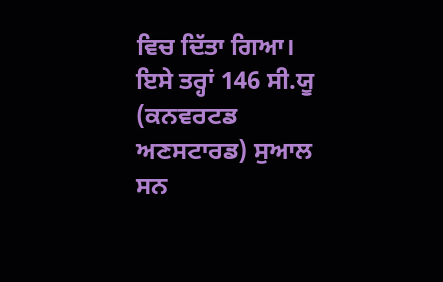ਵਿਚ ਦਿੱਤਾ ਗਿਆ। ਇਸੇ ਤਰ੍ਹਾਂ 146 ਸੀ.ਯੂ (ਕਨਵਰਟਡ ਅਣਸਟਾਰਡ) ਸੁਆਲ ਸਨ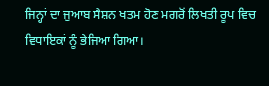ਜਿਨ੍ਹਾਂ ਦਾ ਜੁਆਬ ਸੈਸ਼ਨ ਖਤਮ ਹੋਣ ਮਗਰੋਂ ਲਿਖਤੀ ਰੂਪ ਵਿਚ ਵਿਧਾਇਕਾਂ ਨੂੰ ਭੇਜਿਆ ਗਿਆ।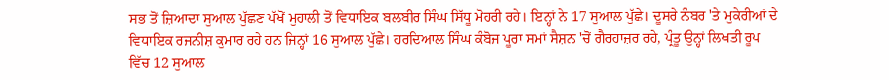ਸਭ ਤੋਂ ਜ਼ਿਆਦਾ ਸੁਆਲ ਪੁੱਛਣ ਪੱਖੋਂ ਮੁਹਾਲੀ ਤੋਂ ਵਿਧਾਇਕ ਬਲਬੀਰ ਸਿੰਘ ਸਿੱਧੂ ਮੋਹਰੀ ਰਹੇ। ਇਨ੍ਹਾਂ ਨੇ 17 ਸੁਆਲ ਪੁੱਛੇ। ਦੂਸਰੇ ਨੰਬਰ 'ਤੇ ਮੁਕੇਰੀਆਂ ਦੇ ਵਿਧਾਇਕ ਰਜਨੀਸ਼ ਕੁਮਾਰ ਰਹੇ ਹਨ ਜਿਨ੍ਹਾਂ 16 ਸੁਆਲ ਪੁੱਛੇ। ਹਰਦਿਆਲ ਸਿੰਘ ਕੰਬੋਜ ਪੂਰਾ ਸਮਾਂ ਸੈਸ਼ਨ 'ਚੋਂ ਗੈਰਹਾਜ਼ਰ ਰਹੇ, ਪ੍ਰੰਤੂ ਉਨ੍ਹਾਂ ਲਿਖਤੀ ਰੂਪ ਵਿੱਚ 12 ਸੁਆਲ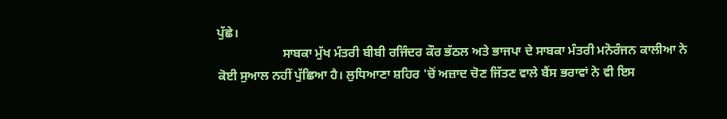ਪੁੱਛੇ।
                     ਸਾਬਕਾ ਮੁੱਖ ਮੰਤਰੀ ਬੀਬੀ ਰਜਿੰਦਰ ਕੌਰ ਭੱਠਲ ਅਤੇ ਭਾਜਪਾ ਦੇ ਸਾਬਕਾ ਮੰਤਰੀ ਮਨੋਰੰਜਨ ਕਾਲੀਆ ਨੇ ਕੋਈ ਸੁਆਲ ਨਹੀਂ ਪੁੱਛਿਆ ਹੈ। ਲੁਧਿਆਣਾ ਸ਼ਹਿਰ 'ਚੋਂ ਅਜ਼ਾਦ ਚੋਣ ਜਿੱਤਣ ਵਾਲੇ ਬੈਂਸ ਭਰਾਵਾਂ ਨੇ ਵੀ ਇਸ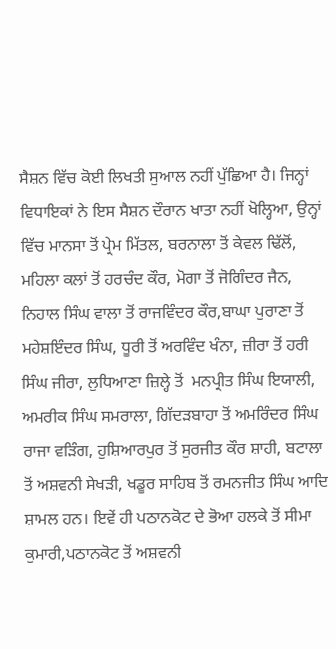ਸੈਸ਼ਨ ਵਿੱਚ ਕੋਈ ਲਿਖਤੀ ਸੁਆਲ ਨਹੀਂ ਪੁੱਛਿਆ ਹੈ। ਜਿਨ੍ਹਾਂ ਵਿਧਾਇਕਾਂ ਨੇ ਇਸ ਸੈਸ਼ਨ ਦੌਰਾਨ ਖਾਤਾ ਨਹੀਂ ਖੋਲ੍ਹਿਆ, ਉਨ੍ਹਾਂ ਵਿੱਚ ਮਾਨਸਾ ਤੋਂ ਪ੍ਰੇਮ ਮਿੱਤਲ, ਬਰਨਾਲਾ ਤੋਂ ਕੇਵਲ ਢਿੱਲੋਂ, ਮਹਿਲਾ ਕਲਾਂ ਤੋਂ ਹਰਚੰਦ ਕੌਰ, ਮੋਗਾ ਤੋਂ ਜੋਗਿੰਦਰ ਜੈਨ, ਨਿਹਾਲ ਸਿੰਘ ਵਾਲਾ ਤੋਂ ਰਾਜਵਿੰਦਰ ਕੌਰ,ਬਾਘਾ ਪੁਰਾਣਾ ਤੋਂ ਮਹੇਸ਼ਇੰਦਰ ਸਿੰਘ, ਧੂਰੀ ਤੋਂ ਅਰਵਿੰਦ ਖੰਨਾ, ਜ਼ੀਰਾ ਤੋਂ ਹਰੀ ਸਿੰਘ ਜੀਰਾ, ਲੁਧਿਆਣਾ ਜ਼ਿਲ੍ਹੇ ਤੋਂ  ਮਨਪ੍ਰੀਤ ਸਿੰਘ ਇਯਾਲੀ, ਅਮਰੀਕ ਸਿੰਘ ਸਮਰਾਲਾ, ਗਿੱਦੜਬਾਹਾ ਤੋਂ ਅਮਰਿੰਦਰ ਸਿੰਘ ਰਾਜਾ ਵੜਿੰਗ, ਹੁਸ਼ਿਆਰਪੁਰ ਤੋਂ ਸੁਰਜੀਤ ਕੌਰ ਸ਼ਾਹੀ, ਬਟਾਲਾ ਤੋਂ ਅਸ਼ਵਨੀ ਸੇਖੜੀ, ਖਡੂਰ ਸਾਹਿਬ ਤੋਂ ਰਮਨਜੀਤ ਸਿੰਘ ਆਦਿ ਸ਼ਾਮਲ ਹਨ। ਇਵੇਂ ਹੀ ਪਠਾਨਕੋਟ ਦੇ ਭੋਆ ਹਲਕੇ ਤੋਂ ਸੀਮਾ ਕੁਮਾਰੀ,ਪਠਾਨਕੋਟ ਤੋਂ ਅਸ਼ਵਨੀ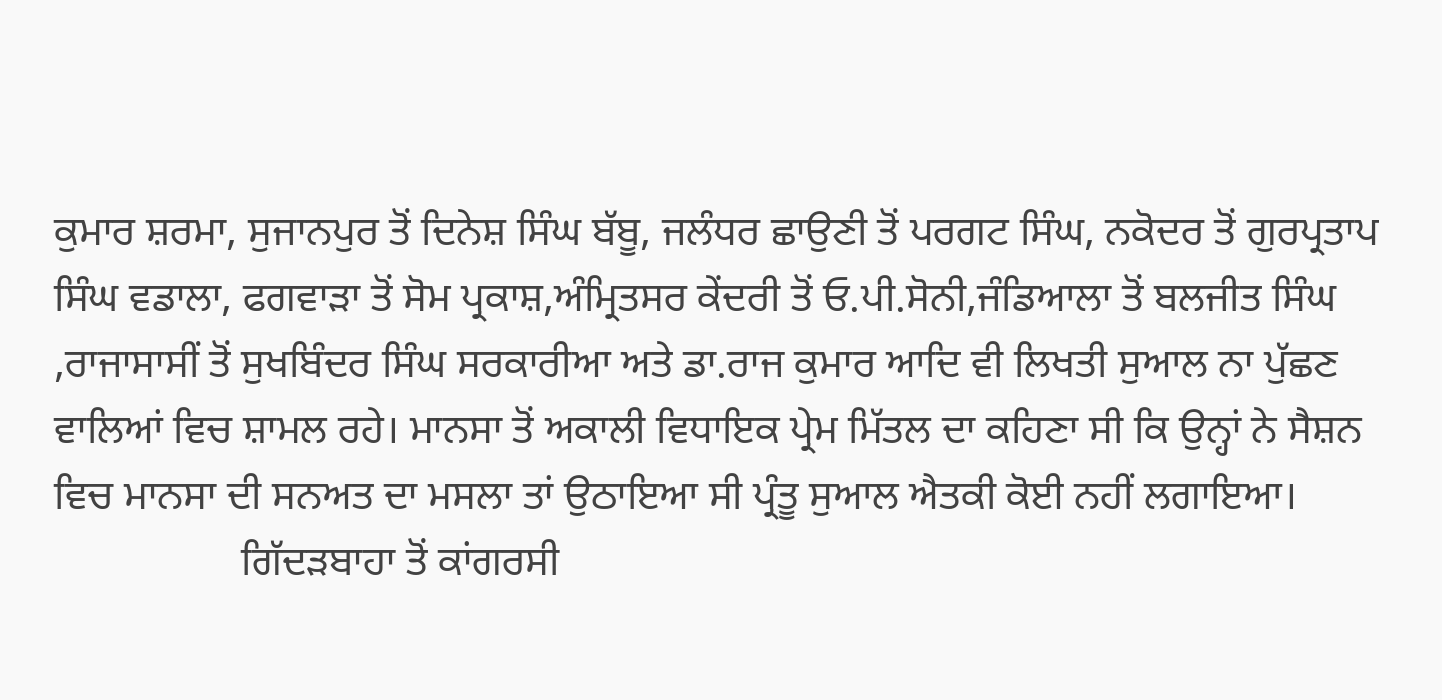ਕੁਮਾਰ ਸ਼ਰਮਾ, ਸੁਜਾਨਪੁਰ ਤੋਂ ਦਿਨੇਸ਼ ਸਿੰਘ ਬੱਬੂ, ਜਲੰਧਰ ਛਾਉਣੀ ਤੋਂ ਪਰਗਟ ਸਿੰਘ, ਨਕੋਦਰ ਤੋਂ ਗੁਰਪ੍ਰਤਾਪ ਸਿੰਘ ਵਡਾਲਾ, ਫਗਵਾੜਾ ਤੋਂ ਸੋਮ ਪ੍ਰਕਾਸ਼,ਅੰਮ੍ਰਿਤਸਰ ਕੇਂਦਰੀ ਤੋਂ ਓ.ਪੀ.ਸੋਨੀ,ਜੰਡਿਆਲਾ ਤੋਂ ਬਲਜੀਤ ਸਿੰਘ ,ਰਾਜਾਸਾਸੀਂ ਤੋਂ ਸੁਖਬਿੰਦਰ ਸਿੰਘ ਸਰਕਾਰੀਆ ਅਤੇ ਡਾ.ਰਾਜ ਕੁਮਾਰ ਆਦਿ ਵੀ ਲਿਖਤੀ ਸੁਆਲ ਨਾ ਪੁੱਛਣ ਵਾਲਿਆਂ ਵਿਚ ਸ਼ਾਮਲ ਰਹੇ। ਮਾਨਸਾ ਤੋਂ ਅਕਾਲੀ ਵਿਧਾਇਕ ਪ੍ਰੇਮ ਮਿੱਤਲ ਦਾ ਕਹਿਣਾ ਸੀ ਕਿ ਉਨ੍ਹਾਂ ਨੇ ਸੈਸ਼ਨ ਵਿਚ ਮਾਨਸਾ ਦੀ ਸਨਅਤ ਦਾ ਮਸਲਾ ਤਾਂ ਉਠਾਇਆ ਸੀ ਪ੍ਰੰਤੂ ਸੁਆਲ ਐਤਕੀ ਕੋਈ ਨਹੀਂ ਲਗਾਇਆ।
                  ਗਿੱਦੜਬਾਹਾ ਤੋਂ ਕਾਂਗਰਸੀ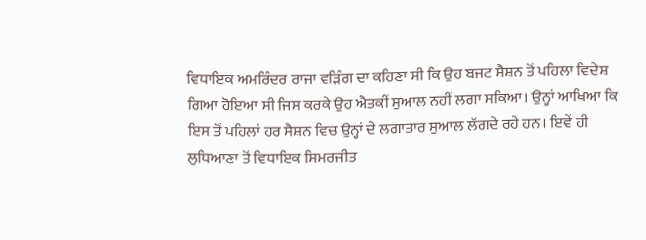ਵਿਧਾਇਕ ਅਮਰਿੰਦਰ ਰਾਜਾ ਵੜਿੰਗ ਦਾ ਕਹਿਣਾ ਸੀ ਕਿ ਉਹ ਬਜਟ ਸੈਸ਼ਨ ਤੋਂ ਪਹਿਲਾ ਵਿਦੇਸ਼ ਗਿਆ ਹੋਇਆ ਸੀ ਜਿਸ ਕਰਕੇ ਉਹ ਐਤਕੀਂ ਸੁਆਲ ਨਹੀਂ ਲਗਾ ਸਕਿਆ। ਉਨ੍ਹਾਂ ਆਖਿਆ ਕਿ ਇਸ ਤੋਂ ਪਹਿਲਾਂ ਹਰ ਸੈਸ਼ਨ ਵਿਚ ਉਨ੍ਹਾਂ ਦੇ ਲਗਾਤਾਰ ਸੁਆਲ ਲੱਗਦੇ ਰਹੇ ਹਨ। ਇਵੇਂ ਹੀ ਲੁਧਿਆਣਾ ਤੋਂ ਵਿਧਾਇਕ ਸਿਮਰਜੀਤ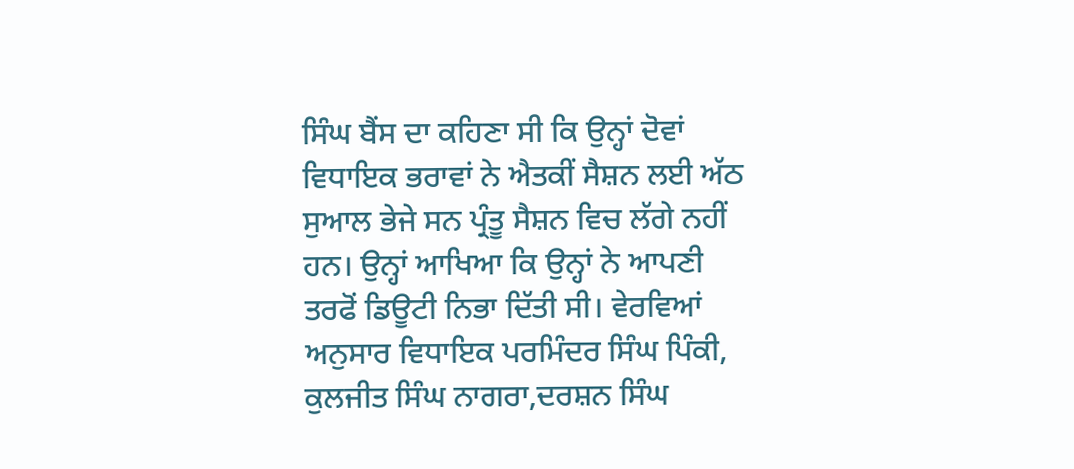ਸਿੰਘ ਬੈਂਸ ਦਾ ਕਹਿਣਾ ਸੀ ਕਿ ਉਨ੍ਹਾਂ ਦੋਵਾਂ ਵਿਧਾਇਕ ਭਰਾਵਾਂ ਨੇ ਐਤਕੀਂ ਸੈਸ਼ਨ ਲਈ ਅੱਠ ਸੁਆਲ ਭੇਜੇ ਸਨ ਪ੍ਰੰਤੂ ਸੈਸ਼ਨ ਵਿਚ ਲੱਗੇ ਨਹੀਂ ਹਨ। ਉਨ੍ਹਾਂ ਆਖਿਆ ਕਿ ਉਨ੍ਹਾਂ ਨੇ ਆਪਣੀ ਤਰਫੋਂ ਡਿਊਟੀ ਨਿਭਾ ਦਿੱਤੀ ਸੀ। ਵੇਰਵਿਆਂ ਅਨੁਸਾਰ ਵਿਧਾਇਕ ਪਰਮਿੰਦਰ ਸਿੰਘ ਪਿੰਕੀ, ਕੁਲਜੀਤ ਸਿੰਘ ਨਾਗਰਾ,ਦਰਸ਼ਨ ਸਿੰਘ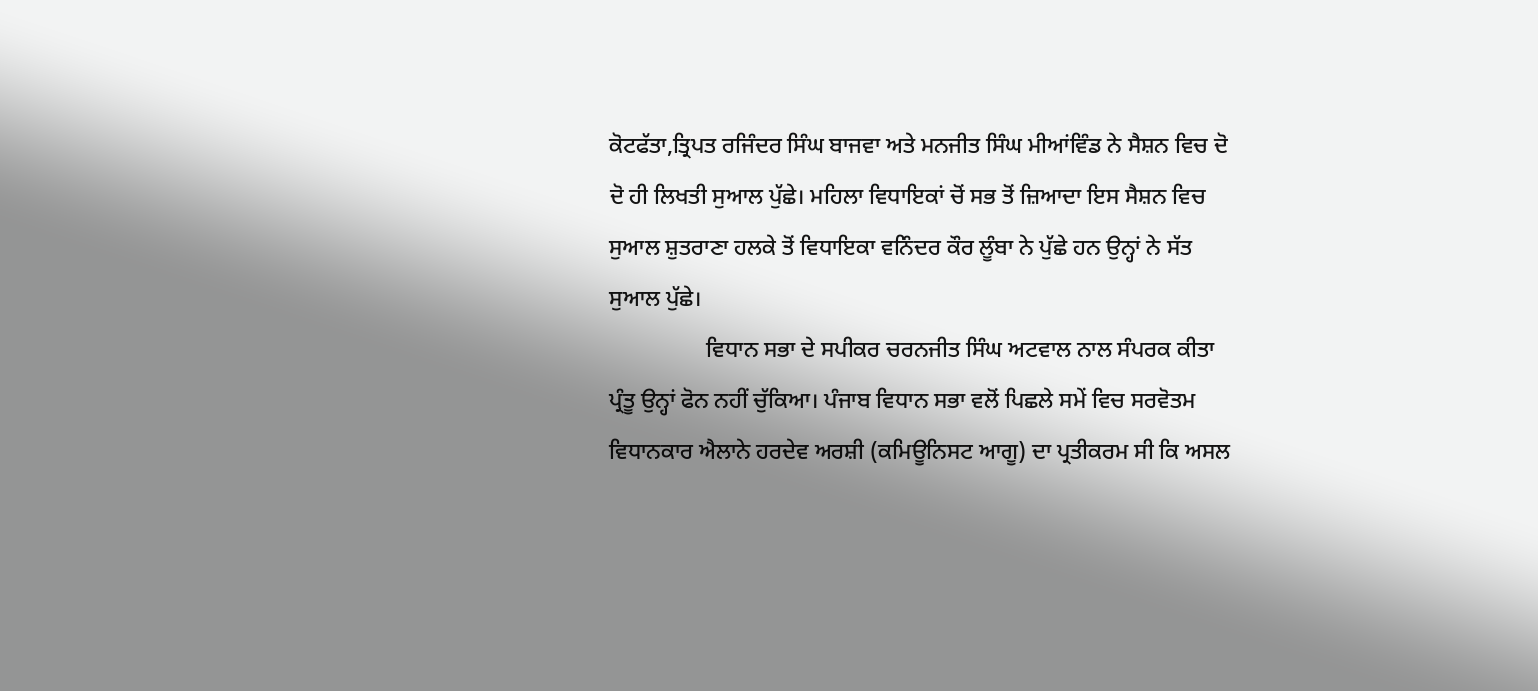ਕੋਟਫੱਤਾ,ਤ੍ਰਿਪਤ ਰਜਿੰਦਰ ਸਿੰਘ ਬਾਜਵਾ ਅਤੇ ਮਨਜੀਤ ਸਿੰਘ ਮੀਆਂਵਿੰਡ ਨੇ ਸੈਸ਼ਨ ਵਿਚ ਦੋ ਦੋ ਹੀ ਲਿਖਤੀ ਸੁਆਲ ਪੁੱਛੇ। ਮਹਿਲਾ ਵਿਧਾਇਕਾਂ ਚੋਂ ਸਭ ਤੋਂ ਜ਼ਿਆਦਾ ਇਸ ਸੈਸ਼ਨ ਵਿਚ ਸੁਆਲ ਸ਼ੁਤਰਾਣਾ ਹਲਕੇ ਤੋਂ ਵਿਧਾਇਕਾ ਵਨਿੰਦਰ ਕੌਰ ਲੂੰਬਾ ਨੇ ਪੁੱਛੇ ਹਨ ਉਨ੍ਹਾਂ ਨੇ ਸੱਤ ਸੁਆਲ ਪੁੱਛੇ।
                 ਵਿਧਾਨ ਸਭਾ ਦੇ ਸਪੀਕਰ ਚਰਨਜੀਤ ਸਿੰਘ ਅਟਵਾਲ ਨਾਲ ਸੰਪਰਕ ਕੀਤਾ ਪ੍ਰੰਤੂ ਉਨ੍ਹਾਂ ਫੋਨ ਨਹੀਂ ਚੁੱਕਿਆ। ਪੰਜਾਬ ਵਿਧਾਨ ਸਭਾ ਵਲੋਂ ਪਿਛਲੇ ਸਮੇਂ ਵਿਚ ਸਰਵੋਤਮ ਵਿਧਾਨਕਾਰ ਐਲਾਨੇ ਹਰਦੇਵ ਅਰਸ਼ੀ (ਕਮਿਊਨਿਸਟ ਆਗੂ) ਦਾ ਪ੍ਰਤੀਕਰਮ ਸੀ ਕਿ ਅਸਲ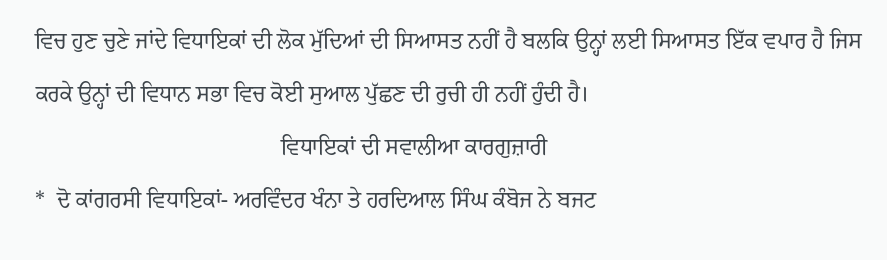ਵਿਚ ਹੁਣ ਚੁਣੇ ਜਾਂਦੇ ਵਿਧਾਇਕਾਂ ਦੀ ਲੋਕ ਮੁੱਦਿਆਂ ਦੀ ਸਿਆਸਤ ਨਹੀਂ ਹੈ ਬਲਕਿ ਉਨ੍ਹਾਂ ਲਈ ਸਿਆਸਤ ਇੱਕ ਵਪਾਰ ਹੈ ਜਿਸ ਕਰਕੇ ਉਨ੍ਹਾਂ ਦੀ ਵਿਧਾਨ ਸਭਾ ਵਿਚ ਕੋਈ ਸੁਆਲ ਪੁੱਛਣ ਦੀ ਰੁਚੀ ਹੀ ਨਹੀਂ ਹੁੰਦੀ ਹੈ।
                                           ਵਿਧਾਇਕਾਂ ਦੀ ਸਵਾਲੀਆ ਕਾਰਗੁਜ਼ਾਰੀ
*  ਦੋ ਕਾਂਗਰਸੀ ਵਿਧਾਇਕਾਂ- ਅਰਵਿੰਦਰ ਖੰਨਾ ਤੇ ਹਰਦਿਆਲ ਸਿੰਘ ਕੰਬੋਜ ਨੇ ਬਜਟ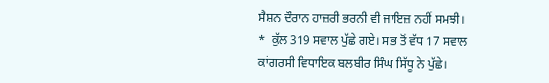ਸੈਸ਼ਨ ਦੌਰਾਨ ਹਾਜ਼ਰੀ ਭਰਨੀ ਵੀ ਜਾਇਜ਼ ਨਹੀਂ ਸਮਝੀ।
*  ਕੁੱਲ 319 ਸਵਾਲ ਪੁੱਛੇ ਗਏ। ਸਭ ਤੋਂ ਵੱਧ 17 ਸਵਾਲ ਕਾਂਗਰਸੀ ਵਿਧਾਇਕ ਬਲਬੀਰ ਸਿੰਘ ਸਿੱਧੂ ਨੇ ਪੁੱਛੇ।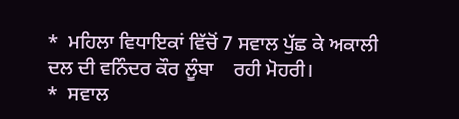*  ਮਹਿਲਾ ਵਿਧਾਇਕਾਂ ਵਿੱਚੋਂ 7 ਸਵਾਲ ਪੁੱਛ ਕੇ ਅਕਾਲੀ ਦਲ ਦੀ ਵਨਿੰਦਰ ਕੌਰ ਲੂੰਬਾ    ਰਹੀ ਮੋਹਰੀ।
*  ਸਵਾਲ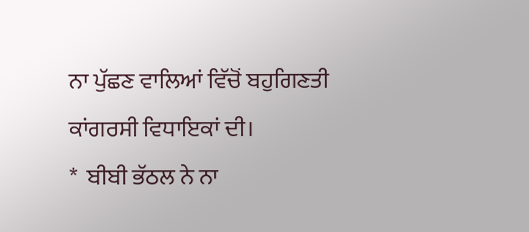ਨਾ ਪੁੱਛਣ ਵਾਲਿਆਂ ਵਿੱਚੋਂ ਬਹੁਗਿਣਤੀ ਕਾਂਗਰਸੀ ਵਿਧਾਇਕਾਂ ਦੀ।
*  ਬੀਬੀ ਭੱਠਲ ਨੇ ਨਾ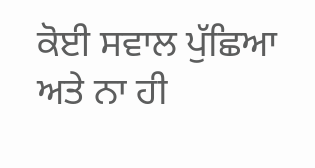ਕੋਈ ਸਵਾਲ ਪੁੱਛਿਆ ਅਤੇ ਨਾ ਹੀ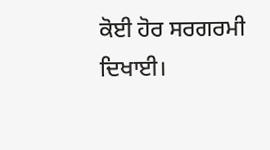ਕੋਈ ਹੋਰ ਸਰਗਰਮੀ ਦਿਖਾਈ।